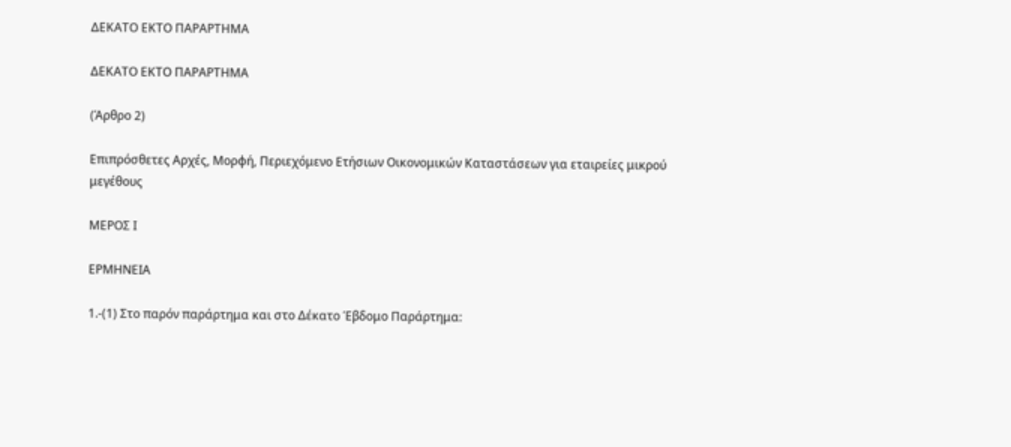ΔΕΚΑΤΟ ΕΚΤΟ ΠΑΡΑΡΤΗΜΑ

ΔΕΚΑΤΟ ΕΚΤΟ ΠΑΡΑΡΤΗΜΑ

(Άρθρο 2)

Επιπρόσθετες Αρχές, Μορφή, Περιεχόμενο Ετήσιων Οικονομικών Καταστάσεων για εταιρείες μικρού μεγέθους

ΜΕΡΟΣ Ι

ΕΡΜΗΝΕΙΑ

1.-(1) Στο παρόν παράρτημα και στο Δέκατο Έβδομο Παράρτημα: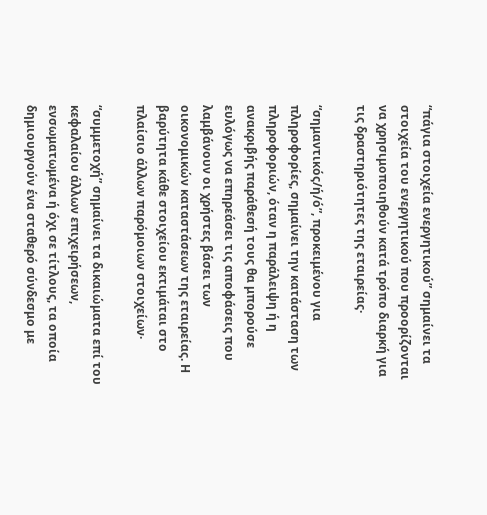“πάγια στοιχεία ενεργητικού” σημαίνει τα στοιχεία του ενεργητικού που προορίζονται να χρησιμοποιηθούν κατά τρόπο διαρκή για τις δραστηριότητες της εταιρείας·

“σημαντικός/ή/ό”, προκειμένου για πληροφορίες, σημαίνει την κατάσταση των πληροφοριών, όταν η παράλειψη ή η ανακριβής παράθεσή τους θα μπορούσε ευλόγως να επηρεάσει τις αποφάσεις που λαμβάνουν οι χρήστες βάσει των οικονομικών καταστάσεων της εταιρείας. Η βαρύτητα κάθε στοιχείου εκτιμάται στο πλαίσιο άλλων παρόμοιων στοιχείων·

“συμμετοχή” σημαίνει τα δικαιώματα επί του κεφαλαίου άλλων επιχειρήσεων, ενσωματωμένα ή όχι σε τίτλους, τα οποία δημιουργούν ένα σταθερό σύνδεσμο με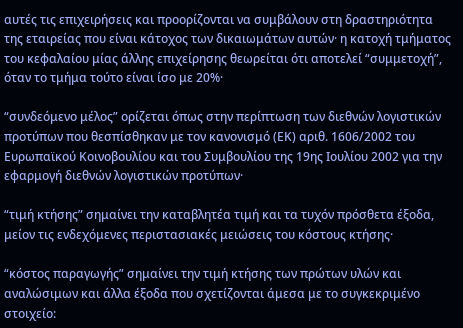αυτές τις επιχειρήσεις και προορίζονται να συμβάλουν στη δραστηριότητα της εταιρείας που είναι κάτοχος των δικαιωμάτων αυτών· η κατοχή τμήματος του κεφαλαίου μίας άλλης επιχείρησης θεωρείται ότι αποτελεί “συμμετοχή”, όταν το τμήμα τούτο είναι ίσο με 20%·

“συνδεόμενο μέλος” ορίζεται όπως στην περίπτωση των διεθνών λογιστικών προτύπων που θεσπίσθηκαν με τον κανονισμό (ΕΚ) αριθ. 1606/2002 του Ευρωπαϊκού Κοινοβουλίου και του Συμβουλίου της 19ης Ιουλίου 2002 για την εφαρμογή διεθνών λογιστικών προτύπων·

“τιμή κτήσης” σημαίνει την καταβλητέα τιμή και τα τυχόν πρόσθετα έξοδα, μείον τις ενδεχόμενες περιστασιακές μειώσεις του κόστους κτήσης·

“κόστος παραγωγής” σημαίνει την τιμή κτήσης των πρώτων υλών και αναλώσιμων και άλλα έξοδα που σχετίζονται άμεσα με το συγκεκριμένο στοιχείο: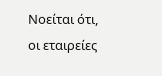Νοείται ότι, οι εταιρείες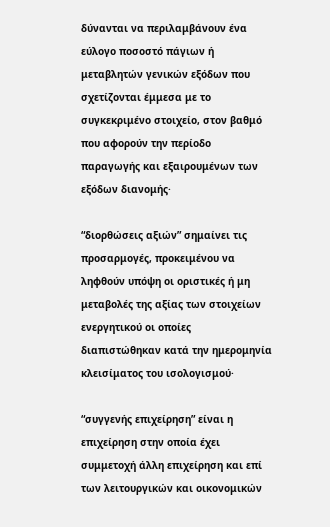δύνανται να περιλαμβάνουν ένα εύλογο ποσοστό πάγιων ή μεταβλητών γενικών εξόδων που σχετίζονται έμμεσα με το συγκεκριμένο στοιχείο, στον βαθμό που αφορούν την περίοδο παραγωγής και εξαιρουμένων των εξόδων διανομής·

“διορθώσεις αξιών” σημαίνει τις προσαρμογές, προκειμένου να ληφθούν υπόψη οι οριστικές ή μη μεταβολές της αξίας των στοιχείων ενεργητικού οι οποίες διαπιστώθηκαν κατά την ημερομηνία κλεισίματος του ισολογισμού·

“συγγενής επιχείρηση” είναι η επιχείρηση στην οποία έχει συμμετοχή άλλη επιχείρηση και επί των λειτουργικών και οικονομικών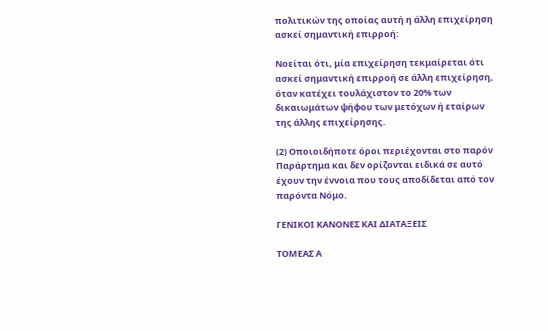πολιτικών της οποίας αυτή η άλλη επιχείρηση ασκεί σημαντική επιρροή:

Νοείται ότι, μία επιχείρηση τεκμαίρεται ότι ασκεί σημαντική επιρροή σε άλλη επιχείρηση, όταν κατέχει τουλάχιστον το 20% των δικαιωμάτων ψήφου των μετόχων ή εταίρων της άλλης επιχείρησης.

(2) Οποιοιδήποτε όροι περιέχονται στο παρόν Παράρτημα και δεν ορίζονται ειδικά σε αυτό έχουν την έννοια που τους αποδίδεται από τον παρόντα Νόμο.

ΓΕΝΙΚΟΙ ΚΑΝΟΝΕΣ ΚΑΙ ΔΙΑΤΑΞΕΙΣ

ΤΟΜΕΑΣ Α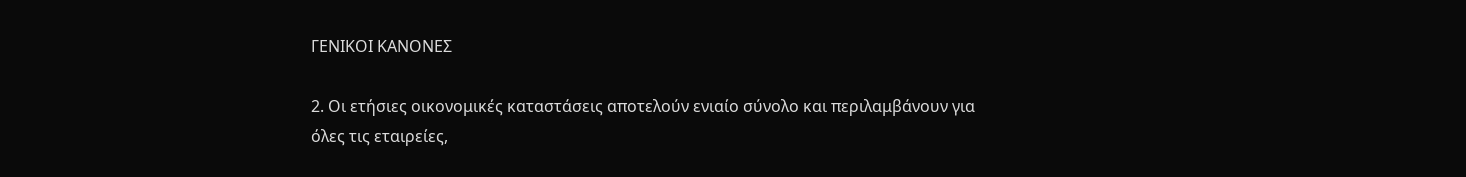ΓΕΝΙΚΟΙ ΚΑΝΟΝΕΣ

2. Οι ετήσιες οικονομικές καταστάσεις αποτελούν ενιαίο σύνολο και περιλαμβάνουν για όλες τις εταιρείες,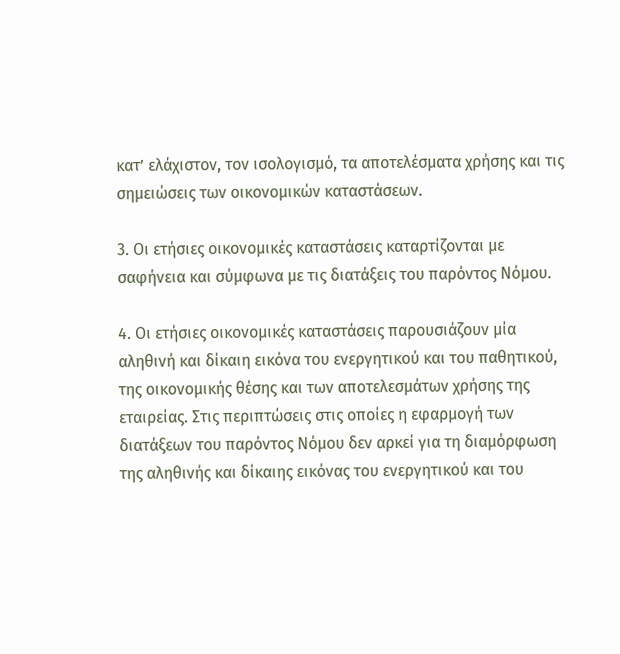κατ’ ελάχιστον, τον ισολογισμό, τα αποτελέσματα χρήσης και τις σημειώσεις των οικονομικών καταστάσεων.

3. Οι ετήσιες οικονομικές καταστάσεις καταρτίζονται με σαφήνεια και σύμφωνα με τις διατάξεις του παρόντος Νόμου.

4. Οι ετήσιες οικονομικές καταστάσεις παρουσιάζουν μία αληθινή και δίκαιη εικόνα του ενεργητικού και του παθητικού, της οικονομικής θέσης και των αποτελεσμάτων χρήσης της εταιρείας. Στις περιπτώσεις στις οποίες η εφαρμογή των διατάξεων του παρόντος Νόμου δεν αρκεί για τη διαμόρφωση της αληθινής και δίκαιης εικόνας του ενεργητικού και του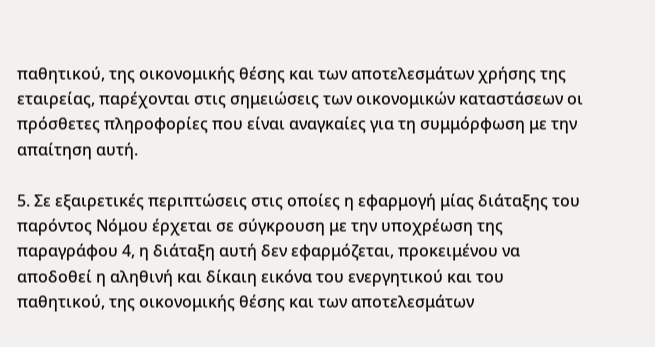παθητικού, της οικονομικής θέσης και των αποτελεσμάτων χρήσης της εταιρείας, παρέχονται στις σημειώσεις των οικονομικών καταστάσεων οι πρόσθετες πληροφορίες που είναι αναγκαίες για τη συμμόρφωση με την απαίτηση αυτή.

5. Σε εξαιρετικές περιπτώσεις στις οποίες η εφαρμογή μίας διάταξης του παρόντος Νόμου έρχεται σε σύγκρουση με την υποχρέωση της παραγράφου 4, η διάταξη αυτή δεν εφαρμόζεται, προκειμένου να αποδοθεί η αληθινή και δίκαιη εικόνα του ενεργητικού και του παθητικού, της οικονομικής θέσης και των αποτελεσμάτων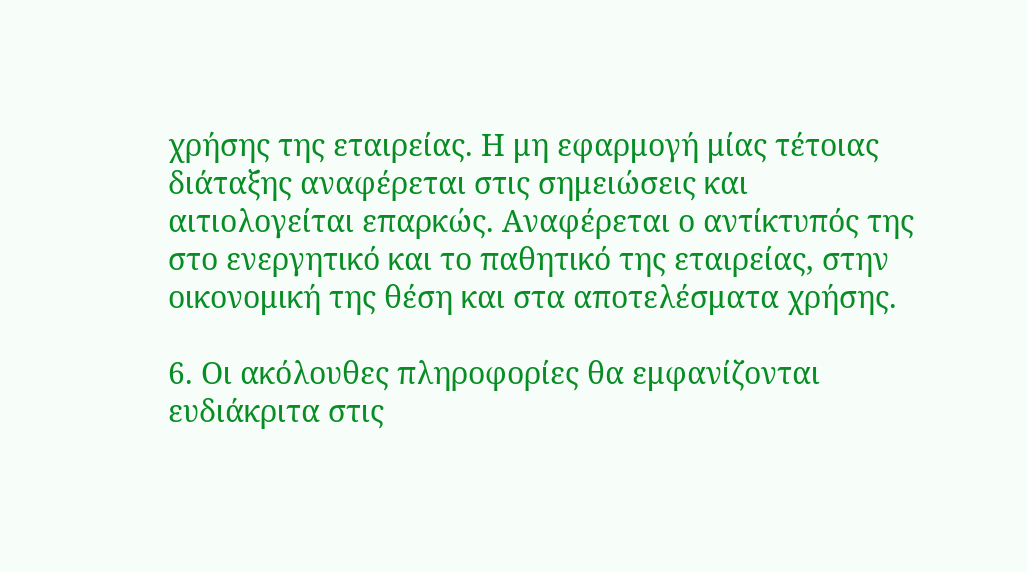χρήσης της εταιρείας. Η μη εφαρμογή μίας τέτοιας διάταξης αναφέρεται στις σημειώσεις και αιτιολογείται επαρκώς. Αναφέρεται ο αντίκτυπός της στο ενεργητικό και το παθητικό της εταιρείας, στην οικονομική της θέση και στα αποτελέσματα χρήσης.

6. Οι ακόλουθες πληροφορίες θα εμφανίζονται ευδιάκριτα στις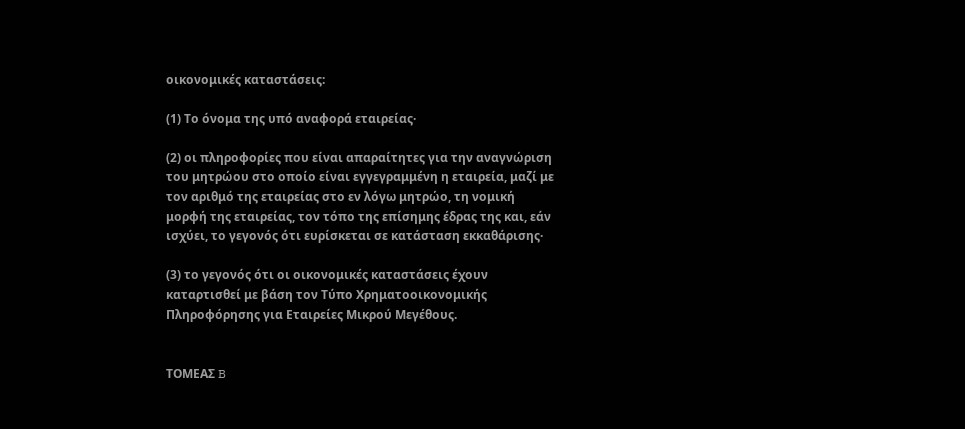οικονομικές καταστάσεις:

(1) Το όνομα της υπό αναφορά εταιρείας·

(2) οι πληροφορίες που είναι απαραίτητες για την αναγνώριση του μητρώου στο οποίο είναι εγγεγραμμένη η εταιρεία, μαζί με τον αριθμό της εταιρείας στο εν λόγω μητρώο, τη νομική μορφή της εταιρείας, τον τόπο της επίσημης έδρας της και, εάν ισχύει, το γεγονός ότι ευρίσκεται σε κατάσταση εκκαθάρισης·

(3) το γεγονός ότι οι οικονομικές καταστάσεις έχουν καταρτισθεί με βάση τον Τύπο Χρηματοοικονομικής Πληροφόρησης για Εταιρείες Μικρού Μεγέθους.


ΤΟΜΕΑΣ B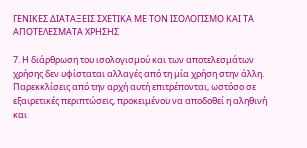ΓΕΝΙΚΕΣ ΔΙΑΤΑΞΕΙΣ ΣΧΕΤΙΚΑ ΜΕ ΤΟΝ ΙΣΟΛΟΓΙΣΜΟ ΚΑΙ ΤΑ ΑΠΟΤΕΛΕΣΜΑΤΑ ΧΡΗΣΗΣ

7. Η διάρθρωση του ισολογισμού και των αποτελεσμάτων χρήσης δεν υφίσταται αλλαγές από τη μία χρήση στην άλλη. Παρεκκλίσεις από την αρχή αυτή επιτρέπονται, ωστόσο σε εξαιρετικές περιπτώσεις, προκειμένου να αποδοθεί η αληθινή και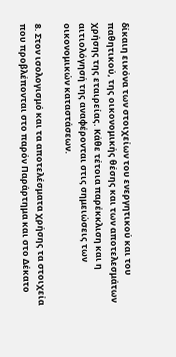δίκαιη εικόνα των στοιχείων του ενεργητικού και του παθητικού, της οικονομικής θέσης και των αποτελεσμάτων χρήσης της εταιρείας. Κάθε τέτοια παρέκκλιση και η αιτιολόγησή της αναφέρονται στις σημειώσεις των οικονομικών καταστάσεων.

8. Στον ισολογισμό και τα αποτελέσματα χρήσης τα στοιχεία που προβλέπονται στο παρόν Παράρτημα και στο Δέκατο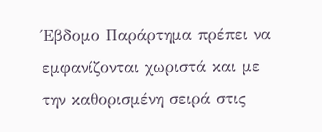Έβδομο Παράρτημα πρέπει να εμφανίζονται χωριστά και με την καθορισμένη σειρά στις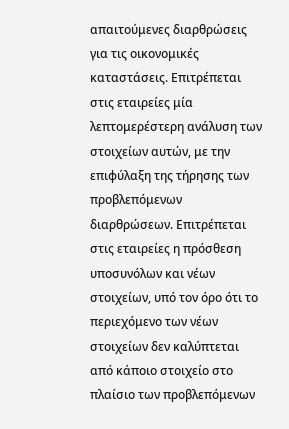απαιτούμενες διαρθρώσεις για τις οικονομικές καταστάσεις. Επιτρέπεται στις εταιρείες μία λεπτομερέστερη ανάλυση των στοιχείων αυτών, με την επιφύλαξη της τήρησης των προβλεπόμενων διαρθρώσεων. Επιτρέπεται στις εταιρείες η πρόσθεση υποσυνόλων και νέων στοιχείων, υπό τον όρο ότι το περιεχόμενο των νέων στοιχείων δεν καλύπτεται από κάποιο στοιχείο στο πλαίσιο των προβλεπόμενων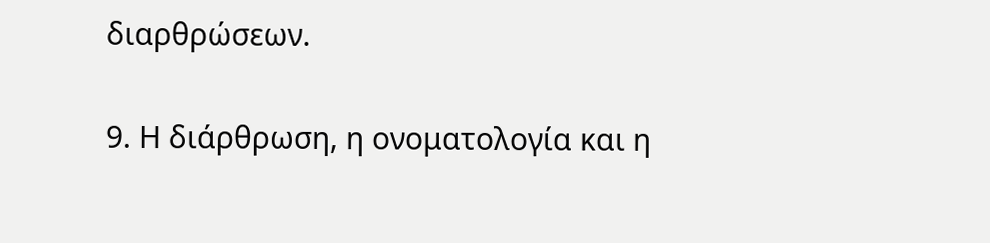διαρθρώσεων.

9. Η διάρθρωση, η ονοματολογία και η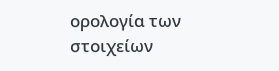ορολογία των στοιχείων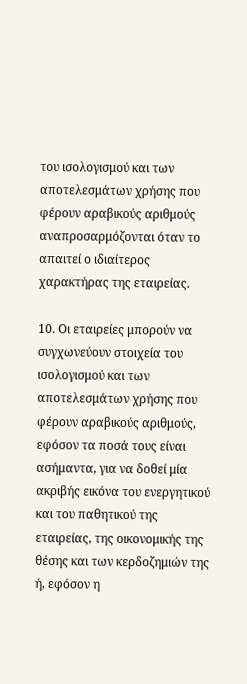του ισολογισμού και των αποτελεσμάτων χρήσης που φέρουν αραβικούς αριθμούς αναπροσαρμόζονται όταν το απαιτεί ο ιδιαίτερος χαρακτήρας της εταιρείας.

10. Οι εταιρείες μπορούν να συγχωνεύουν στοιχεία του ισολογισμού και των αποτελεσμάτων χρήσης που φέρουν αραβικούς αριθμούς, εφόσον τα ποσά τους είναι ασήμαντα, για να δοθεί μία ακριβής εικόνα του ενεργητικού και του παθητικού της εταιρείας, της οικονομικής της θέσης και των κερδοζημιών της ή, εφόσον η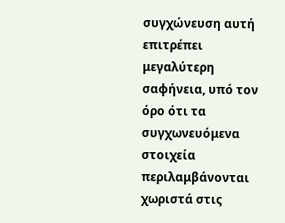συγχώνευση αυτή επιτρέπει μεγαλύτερη σαφήνεια, υπό τον όρο ότι τα συγχωνευόμενα στοιχεία περιλαμβάνονται χωριστά στις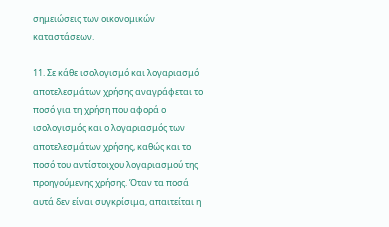σημειώσεις των οικονομικών καταστάσεων.

11. Σε κάθε ισολογισμό και λογαριασμό αποτελεσμάτων χρήσης αναγράφεται το ποσό για τη χρήση που αφορά ο ισολογισμός και ο λογαριασμός των αποτελεσμάτων χρήσης, καθώς και το ποσό του αντίστοιχου λογαριασμού της προηγούμενης χρήσης. Όταν τα ποσά αυτά δεν είναι συγκρίσιμα, απαιτείται η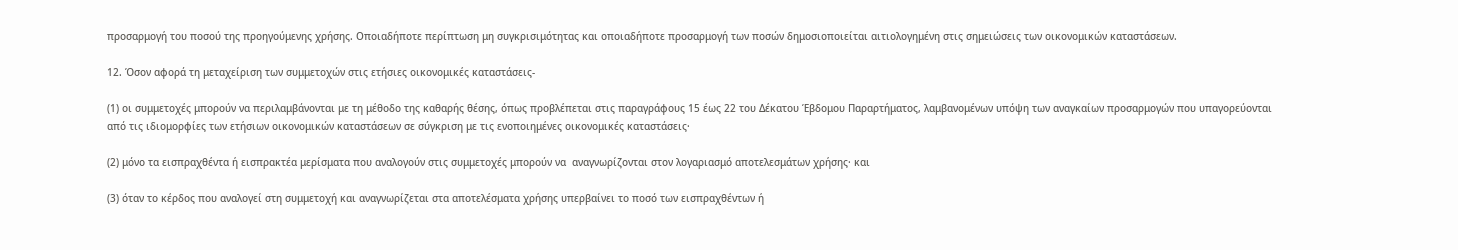προσαρμογή του ποσού της προηγούμενης χρήσης. Οποιαδήποτε περίπτωση μη συγκρισιμότητας και οποιαδήποτε προσαρμογή των ποσών δημοσιοποιείται αιτιολογημένη στις σημειώσεις των οικονομικών καταστάσεων.

12. Όσον αφορά τη μεταχείριση των συμμετοχών στις ετήσιες οικονομικές καταστάσεις-

(1) οι συμμετοχές μπορούν να περιλαμβάνονται με τη μέθοδο της καθαρής θέσης, όπως προβλέπεται στις παραγράφους 15 έως 22 του Δέκατου Έβδομου Παραρτήματος, λαμβανομένων υπόψη των αναγκαίων προσαρμογών που υπαγορεύονται από τις ιδιομορφίες των ετήσιων οικονομικών καταστάσεων σε σύγκριση με τις ενοποιημένες οικονομικές καταστάσεις·

(2) μόνο τα εισπραχθέντα ή εισπρακτέα μερίσματα που αναλογούν στις συμμετοχές μπορούν να  αναγνωρίζονται στον λογαριασμό αποτελεσμάτων χρήσης· και

(3) όταν το κέρδος που αναλογεί στη συμμετοχή και αναγνωρίζεται στα αποτελέσματα χρήσης υπερβαίνει το ποσό των εισπραχθέντων ή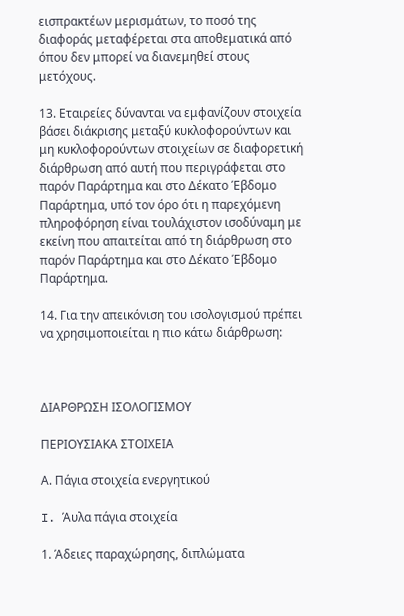εισπρακτέων μερισμάτων, το ποσό της διαφοράς μεταφέρεται στα αποθεματικά από όπου δεν μπορεί να διανεμηθεί στους μετόχους.

13. Εταιρείες δύνανται να εμφανίζουν στοιχεία βάσει διάκρισης μεταξύ κυκλοφορούντων και μη κυκλοφορούντων στοιχείων σε διαφορετική διάρθρωση από αυτή που περιγράφεται στο παρόν Παράρτημα και στο Δέκατο Έβδομο Παράρτημα, υπό τον όρο ότι η παρεχόμενη πληροφόρηση είναι τουλάχιστον ισοδύναμη με εκείνη που απαιτείται από τη διάρθρωση στο παρόν Παράρτημα και στο Δέκατο Έβδομο Παράρτημα.

14. Για την απεικόνιση του ισολογισμού πρέπει να χρησιμοποιείται η πιο κάτω διάρθρωση:



ΔΙΑΡΘΡΩΣΗ ΙΣΟΛΟΓΙΣΜΟΥ

ΠΕΡΙΟΥΣΙΑΚΑ ΣΤΟΙΧΕΙΑ

Α. Πάγια στοιχεία ενεργητικού

I. Άυλα πάγια στοιχεία

1. Άδειες παραχώρησης, διπλώματα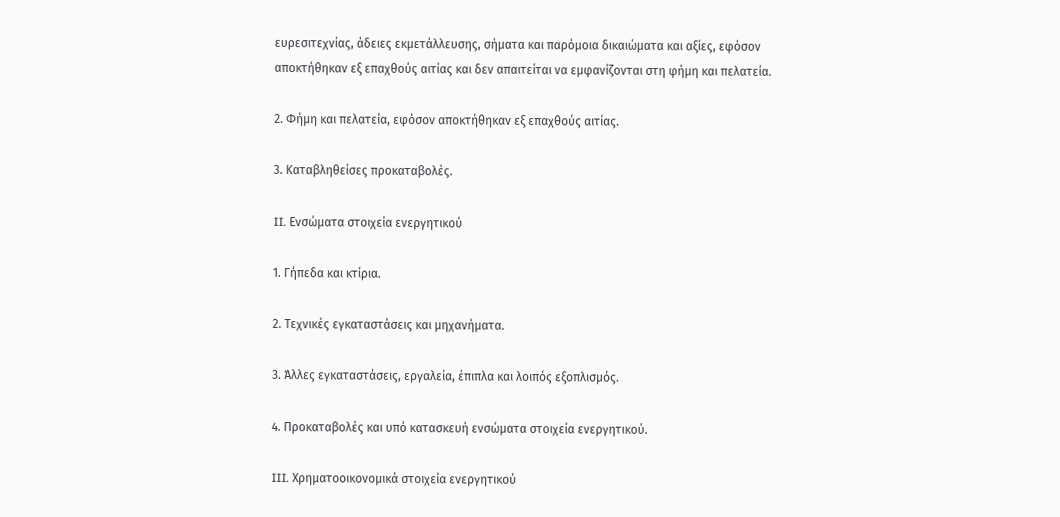ευρεσιτεχνίας, άδειες εκμετάλλευσης, σήματα και παρόμοια δικαιώματα και αξίες, εφόσον αποκτήθηκαν εξ επαχθούς αιτίας και δεν απαιτείται να εμφανίζονται στη φήμη και πελατεία.

2. Φήμη και πελατεία, εφόσον αποκτήθηκαν εξ επαχθούς αιτίας.

3. Καταβληθείσες προκαταβολές.

II. Ενσώματα στοιχεία ενεργητικού

1. Γήπεδα και κτίρια.

2. Τεχνικές εγκαταστάσεις και μηχανήματα.

3. Άλλες εγκαταστάσεις, εργαλεία, έπιπλα και λοιπός εξοπλισμός.

4. Προκαταβολές και υπό κατασκευή ενσώματα στοιχεία ενεργητικού.

III. Χρηματοοικονομικά στοιχεία ενεργητικού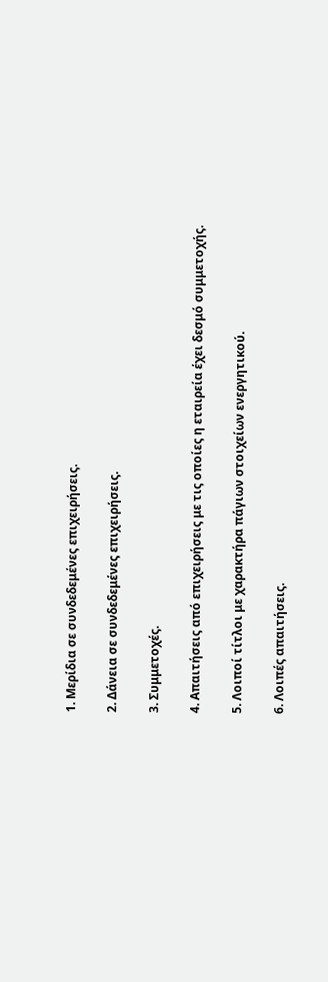1. Μερίδια σε συνδεδεμένες επιχειρήσεις.

2. Δάνεια σε συνδεδεμένες επιχειρήσεις.

3. Συμμετοχές.

4. Απαιτήσεις από επιχειρήσεις με τις οποίες η εταιρεία έχει δεσμό συμμετοχής.

5. Λοιποί τίτλοι με χαρακτήρα πάγιων στοιχείων ενεργητικού.

6. Λοιπές απαιτήσεις.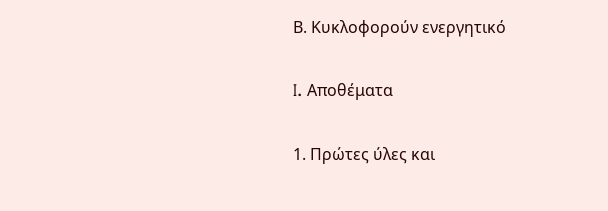Β. Κυκλοφορούν ενεργητικό

I. Αποθέματα

1. Πρώτες ύλες και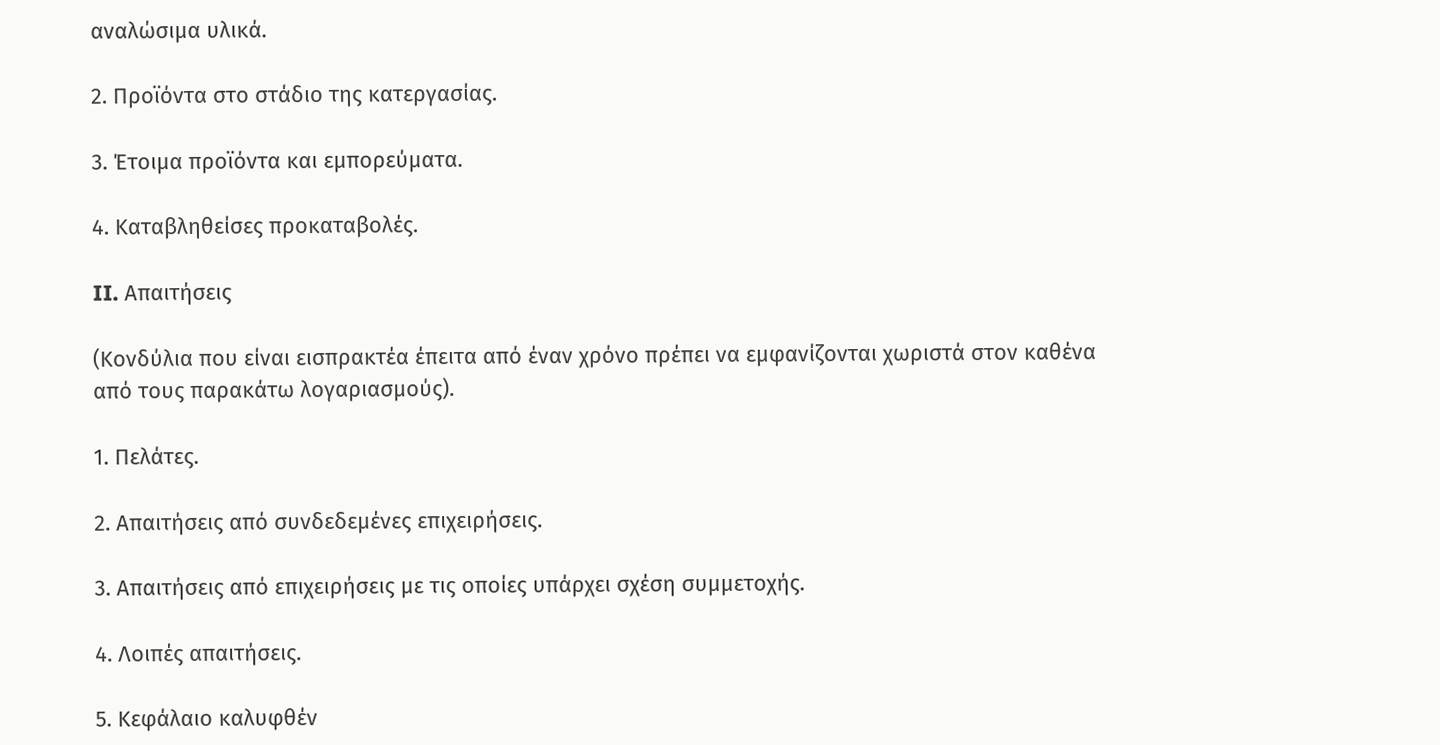αναλώσιμα υλικά.

2. Προϊόντα στο στάδιο της κατεργασίας.

3. Έτοιμα προϊόντα και εμπορεύματα.

4. Καταβληθείσες προκαταβολές.

II. Απαιτήσεις

(Κονδύλια που είναι εισπρακτέα έπειτα από έναν χρόνο πρέπει να εμφανίζονται χωριστά στον καθένα από τους παρακάτω λογαριασμούς).

1. Πελάτες.

2. Απαιτήσεις από συνδεδεμένες επιχειρήσεις.

3. Απαιτήσεις από επιχειρήσεις με τις οποίες υπάρχει σχέση συμμετοχής.

4. Λοιπές απαιτήσεις.

5. Κεφάλαιο καλυφθέν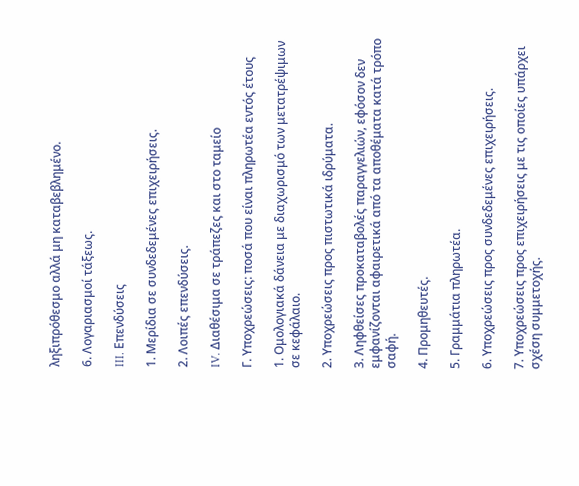ληξιπρόθεσμο αλλά μη καταβεβλημένο.

6. Λογαριασμοί τάξεως.

III. Επενδύσεις

1. Μερίδια σε συνδεδεμένες επιχειρήσεις.

2. Λοιπές επενδύσεις.

IV. Διαθέσιμα σε τράπεζες και στο ταμείο

Γ. Υποχρεώσεις: ποσά που είναι πληρωτέα εντός έτους

1. Ομολογιακά δάνεια με διαχωρισμό των μετατρέψιμων σε κεφάλαιο.

2. Υποχρεώσεις προς πιστωτικά ιδρύματα.

3. Ληφθείσες προκαταβολές παραγγελιών, εφόσον δεν εμφανίζονται αφαιρετικά από τα αποθέματα κατά τρόπο σαφή.

4. Προμηθευτές.

5. Γραμμάτια πληρωτέα.

6. Υποχρεώσεις προς συνδεδεμένες επιχειρήσεις.

7. Υποχρεώσεις προς επιχειρήσεις με τις οποίες υπάρχει σχέση συμμετοχής.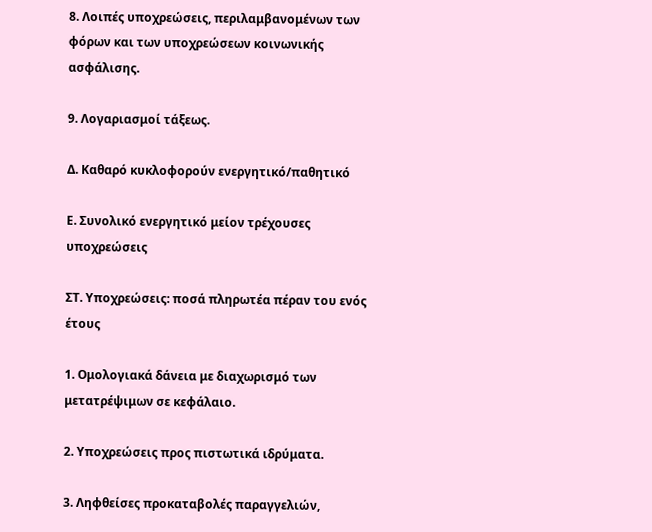8. Λοιπές υποχρεώσεις, περιλαμβανομένων των φόρων και των υποχρεώσεων κοινωνικής ασφάλισης.

9. Λογαριασμοί τάξεως.

Δ. Καθαρό κυκλοφορούν ενεργητικό/παθητικό

Ε. Συνολικό ενεργητικό μείον τρέχουσες υποχρεώσεις

ΣΤ. Υποχρεώσεις: ποσά πληρωτέα πέραν του ενός έτους

1. Ομολογιακά δάνεια με διαχωρισμό των μετατρέψιμων σε κεφάλαιο.

2. Υποχρεώσεις προς πιστωτικά ιδρύματα.

3. Ληφθείσες προκαταβολές παραγγελιών,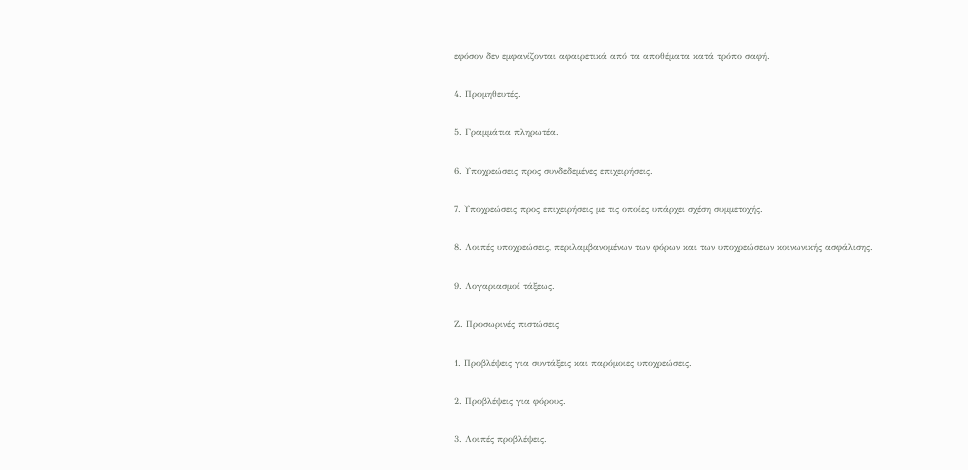εφόσον δεν εμφανίζονται αφαιρετικά από τα αποθέματα κατά τρόπο σαφή.

4. Προμηθευτές.

5. Γραμμάτια πληρωτέα.

6. Υποχρεώσεις προς συνδεδεμένες επιχειρήσεις.

7. Υποχρεώσεις προς επιχειρήσεις με τις οποίες υπάρχει σχέση συμμετοχής.

8. Λοιπές υποχρεώσεις, περιλαμβανομένων των φόρων και των υποχρεώσεων κοινωνικής ασφάλισης.

9. Λογαριασμοί τάξεως.

Ζ. Προσωρινές πιστώσεις

1. Προβλέψεις για συντάξεις και παρόμοιες υποχρεώσεις.

2. Προβλέψεις για φόρους.

3. Λοιπές προβλέψεις.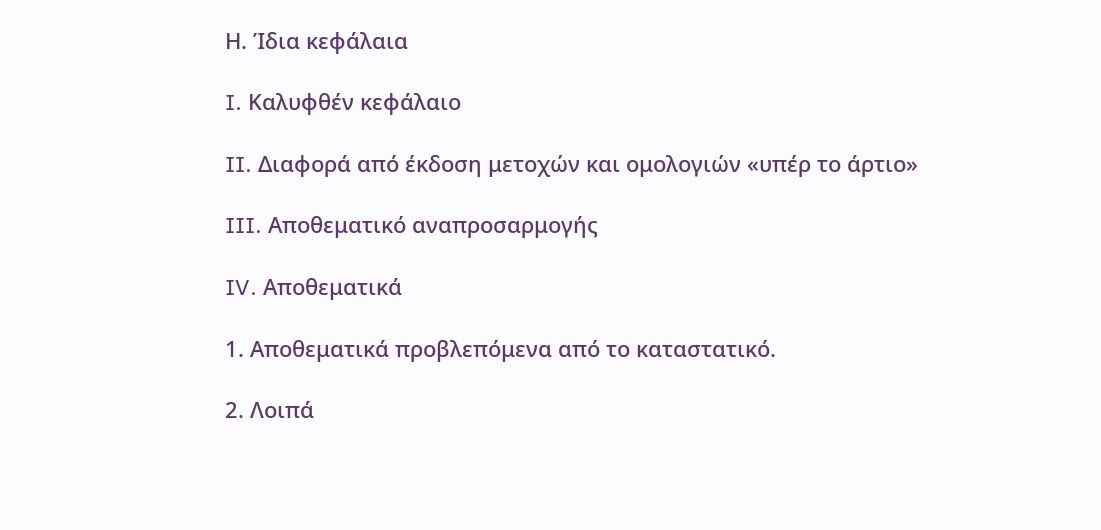Η. Ίδια κεφάλαια

I. Καλυφθέν κεφάλαιο

II. Διαφορά από έκδοση μετοχών και ομολογιών «υπέρ το άρτιο»

III. Αποθεματικό αναπροσαρμογής

IV. Αποθεματικά

1. Αποθεματικά προβλεπόμενα από το καταστατικό.

2. Λοιπά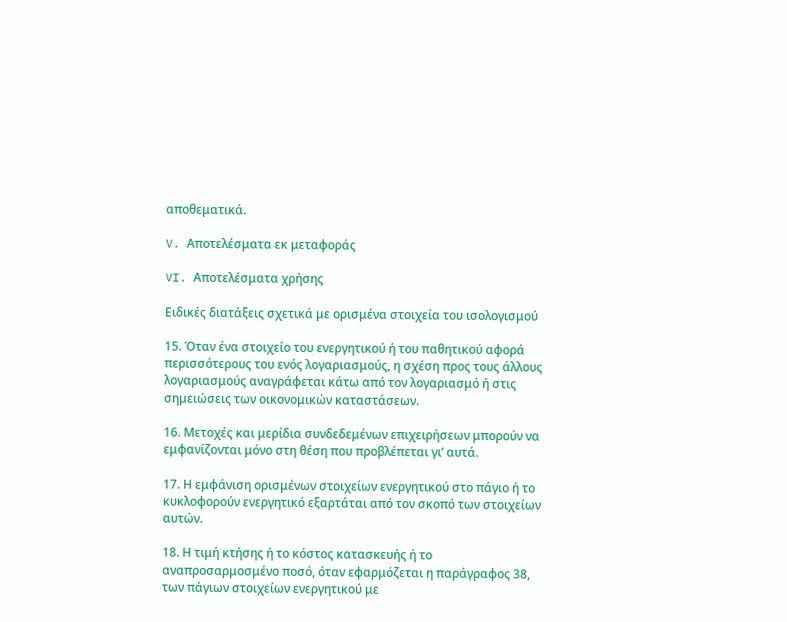αποθεματικά.

V. Αποτελέσματα εκ μεταφοράς

VI. Αποτελέσματα χρήσης

Ειδικές διατάξεις σχετικά με ορισμένα στοιχεία του ισολογισμού

15. Όταν ένα στοιχείο του ενεργητικού ή του παθητικού αφορά περισσότερους του ενός λογαριασμούς, η σχέση προς τους άλλους λογαριασμούς αναγράφεται κάτω από τον λογαριασμό ή στις σημειώσεις των οικονομικών καταστάσεων.

16. Μετοχές και μερίδια συνδεδεμένων επιχειρήσεων μπορούν να εμφανίζονται μόνο στη θέση που προβλέπεται γι’ αυτά.

17. Η εμφάνιση ορισμένων στοιχείων ενεργητικού στο πάγιο ή το κυκλοφορούν ενεργητικό εξαρτάται από τον σκοπό των στοιχείων αυτών.

18. Η τιμή κτήσης ή το κόστος κατασκευής ή το αναπροσαρμοσμένο ποσό, όταν εφαρμόζεται η παράγραφος 38, των πάγιων στοιχείων ενεργητικού με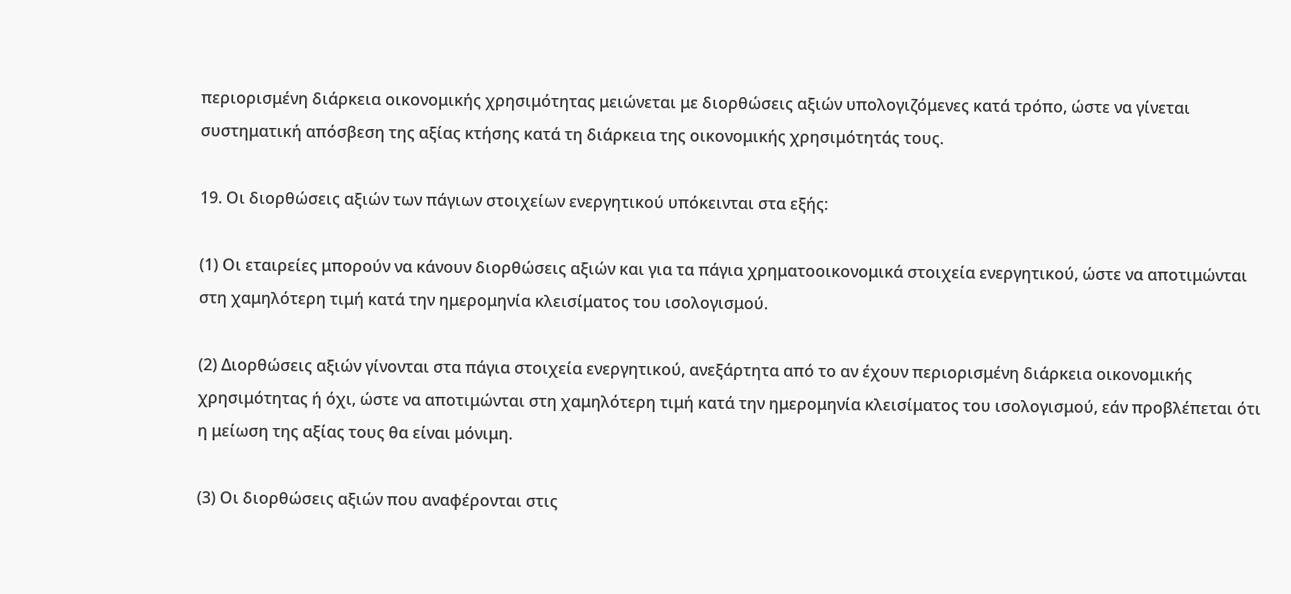περιορισμένη διάρκεια οικονομικής χρησιμότητας μειώνεται με διορθώσεις αξιών υπολογιζόμενες κατά τρόπο, ώστε να γίνεται συστηματική απόσβεση της αξίας κτήσης κατά τη διάρκεια της οικονομικής χρησιμότητάς τους.

19. Οι διορθώσεις αξιών των πάγιων στοιχείων ενεργητικού υπόκεινται στα εξής:

(1) Οι εταιρείες μπορούν να κάνουν διορθώσεις αξιών και για τα πάγια χρηματοοικονομικά στοιχεία ενεργητικού, ώστε να αποτιμώνται στη χαμηλότερη τιμή κατά την ημερομηνία κλεισίματος του ισολογισμού.

(2) Διορθώσεις αξιών γίνονται στα πάγια στοιχεία ενεργητικού, ανεξάρτητα από το αν έχουν περιορισμένη διάρκεια οικονομικής χρησιμότητας ή όχι, ώστε να αποτιμώνται στη χαμηλότερη τιμή κατά την ημερομηνία κλεισίματος του ισολογισμού, εάν προβλέπεται ότι η μείωση της αξίας τους θα είναι μόνιμη.

(3) Οι διορθώσεις αξιών που αναφέρονται στις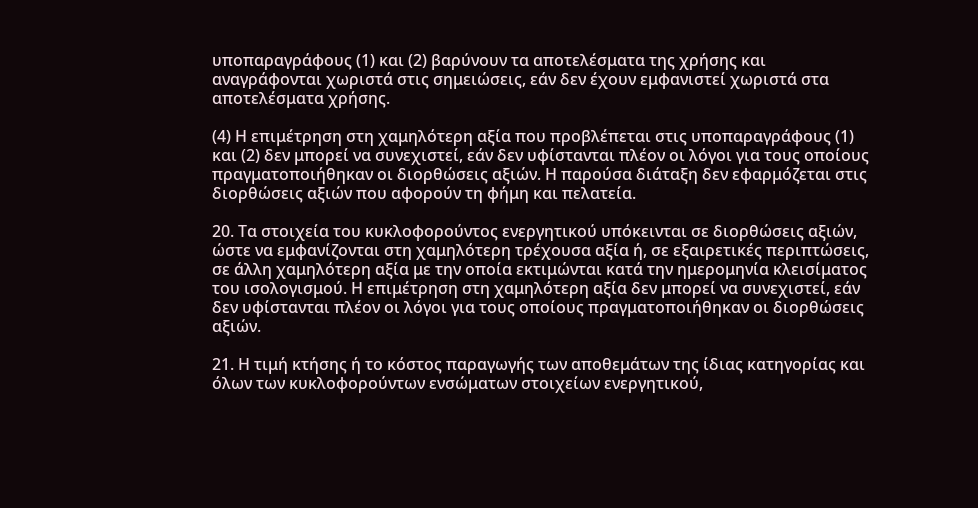υποπαραγράφους (1) και (2) βαρύνουν τα αποτελέσματα της χρήσης και αναγράφονται χωριστά στις σημειώσεις, εάν δεν έχουν εμφανιστεί χωριστά στα αποτελέσματα χρήσης.

(4) Η επιμέτρηση στη χαμηλότερη αξία που προβλέπεται στις υποπαραγράφους (1) και (2) δεν μπορεί να συνεχιστεί, εάν δεν υφίστανται πλέον οι λόγοι για τους οποίους πραγματοποιήθηκαν οι διορθώσεις αξιών. Η παρούσα διάταξη δεν εφαρμόζεται στις διορθώσεις αξιών που αφορούν τη φήμη και πελατεία.

20. Τα στοιχεία του κυκλοφορούντος ενεργητικού υπόκεινται σε διορθώσεις αξιών, ώστε να εμφανίζονται στη χαμηλότερη τρέχουσα αξία ή, σε εξαιρετικές περιπτώσεις, σε άλλη χαμηλότερη αξία με την οποία εκτιμώνται κατά την ημερομηνία κλεισίματος του ισολογισμού. Η επιμέτρηση στη χαμηλότερη αξία δεν μπορεί να συνεχιστεί, εάν δεν υφίστανται πλέον οι λόγοι για τους οποίους πραγματοποιήθηκαν οι διορθώσεις αξιών.

21. Η τιμή κτήσης ή το κόστος παραγωγής των αποθεμάτων της ίδιας κατηγορίας και όλων των κυκλοφορούντων ενσώματων στοιχείων ενεργητικού,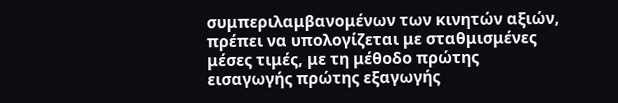συμπεριλαμβανομένων των κινητών αξιών, πρέπει να υπολογίζεται με σταθμισμένες μέσες τιμές, με τη μέθοδο πρώτης εισαγωγής πρώτης εξαγωγής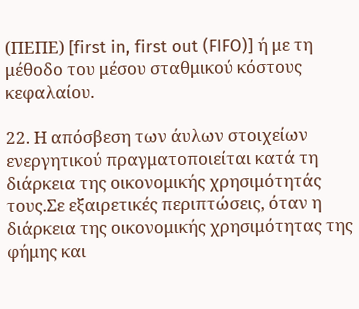(ΠΕΠΕ) [first in, first out (FIFO)] ή με τη μέθοδο του μέσου σταθμικού κόστους κεφαλαίου.

22. Η απόσβεση των άυλων στοιχείων ενεργητικού πραγματοποιείται κατά τη διάρκεια της οικονομικής χρησιμότητάς τους.Σε εξαιρετικές περιπτώσεις, όταν η διάρκεια της οικονομικής χρησιμότητας της φήμης και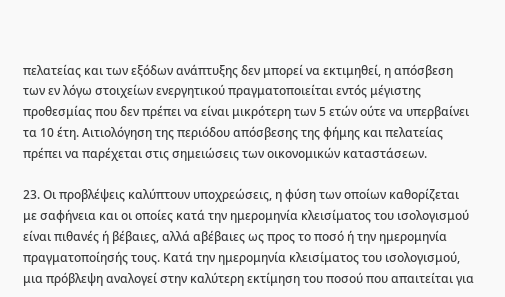πελατείας και των εξόδων ανάπτυξης δεν μπορεί να εκτιμηθεί, η απόσβεση των εν λόγω στοιχείων ενεργητικού πραγματοποιείται εντός μέγιστης προθεσμίας που δεν πρέπει να είναι μικρότερη των 5 ετών ούτε να υπερβαίνει τα 10 έτη. Αιτιολόγηση της περιόδου απόσβεσης της φήμης και πελατείας πρέπει να παρέχεται στις σημειώσεις των οικονομικών καταστάσεων.

23. Οι προβλέψεις καλύπτουν υποχρεώσεις, η φύση των οποίων καθορίζεται με σαφήνεια και οι οποίες κατά την ημερομηνία κλεισίματος του ισολογισμού είναι πιθανές ή βέβαιες, αλλά αβέβαιες ως προς το ποσό ή την ημερομηνία πραγματοποίησής τους. Κατά την ημερομηνία κλεισίματος του ισολογισμού, μια πρόβλεψη αναλογεί στην καλύτερη εκτίμηση του ποσού που απαιτείται για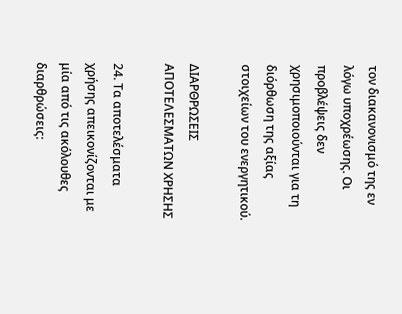τον διακανονισμό της εν λόγω υποχρέωσης. Οι προβλέψεις δεν χρησιμοποιούνται για τη διόρθωση της αξίας στοιχείων του ενεργητικού.

ΔΙΑΡΘΡΩΣΕΙΣ ΑΠΟΤΕΛΕΣΜΑΤΩΝ ΧΡΗΣΗΣ

24. Τα αποτελέσματα χρήσης απεικονίζονται με μία από τις ακόλουθες διαρθρώσεις: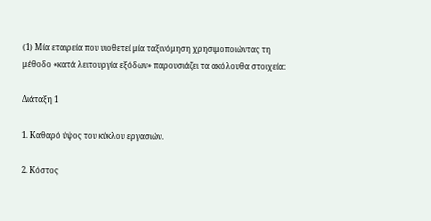(1) Μία εταιρεία που υιοθετεί μία ταξινόμηση χρησιμοποιώντας τη μέθοδο «κατά λειτουργία εξόδων» παρουσιάζει τα ακόλουθα στοιχεία:

Διάταξη 1

1. Καθαρό ύψος του κύκλου εργασιών.

2. Κόστος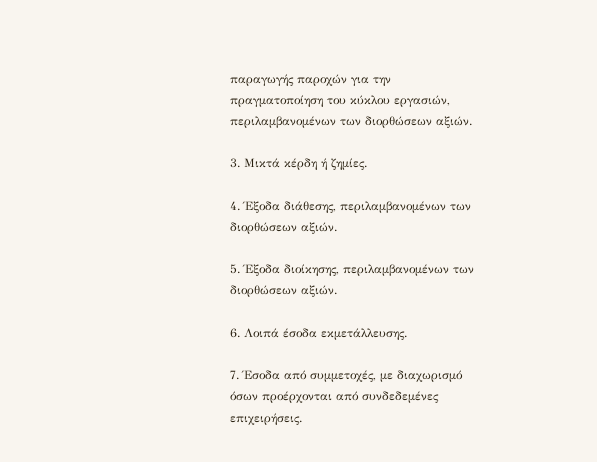παραγωγής παροχών για την πραγματοποίηση του κύκλου εργασιών, περιλαμβανομένων των διορθώσεων αξιών.

3. Μικτά κέρδη ή ζημίες.

4. Έξοδα διάθεσης, περιλαμβανομένων των διορθώσεων αξιών.

5. Έξοδα διοίκησης, περιλαμβανομένων των διορθώσεων αξιών.

6. Λοιπά έσοδα εκμετάλλευσης.

7. Έσοδα από συμμετοχές, με διαχωρισμό όσων προέρχονται από συνδεδεμένες επιχειρήσεις.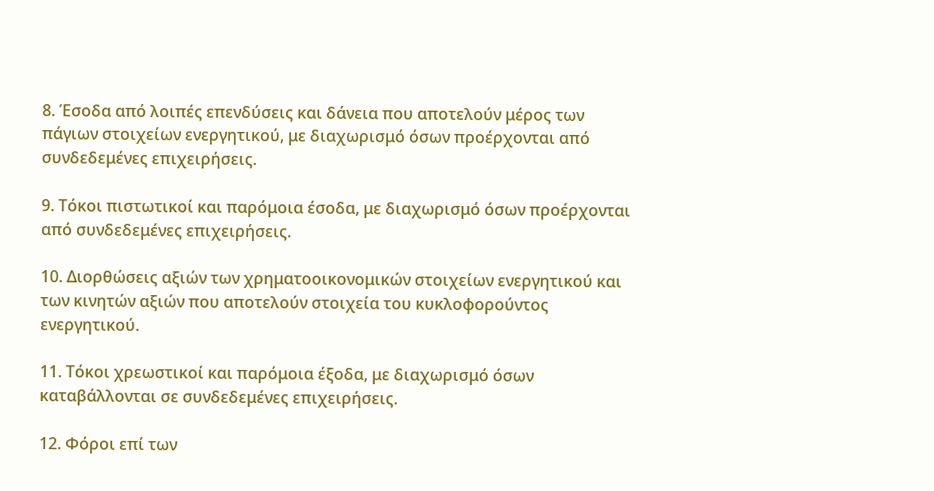8. Έσοδα από λοιπές επενδύσεις και δάνεια που αποτελούν μέρος των πάγιων στοιχείων ενεργητικού, με διαχωρισμό όσων προέρχονται από συνδεδεμένες επιχειρήσεις.

9. Τόκοι πιστωτικοί και παρόμοια έσοδα, με διαχωρισμό όσων προέρχονται από συνδεδεμένες επιχειρήσεις.

10. Διορθώσεις αξιών των χρηματοοικονομικών στοιχείων ενεργητικού και των κινητών αξιών που αποτελούν στοιχεία του κυκλοφορούντος ενεργητικού.

11. Τόκοι χρεωστικοί και παρόμοια έξοδα, με διαχωρισμό όσων καταβάλλονται σε συνδεδεμένες επιχειρήσεις.

12. Φόροι επί των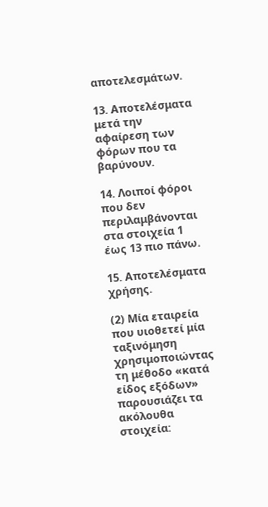αποτελεσμάτων.

13. Αποτελέσματα μετά την αφαίρεση των φόρων που τα βαρύνουν.

14. Λοιποί φόροι που δεν περιλαμβάνονται στα στοιχεία 1 έως 13 πιο πάνω.

15. Αποτελέσματα χρήσης.

(2) Μία εταιρεία που υιοθετεί μία ταξινόμηση χρησιμοποιώντας τη μέθοδο «κατά είδος εξόδων» παρουσιάζει τα ακόλουθα στοιχεία: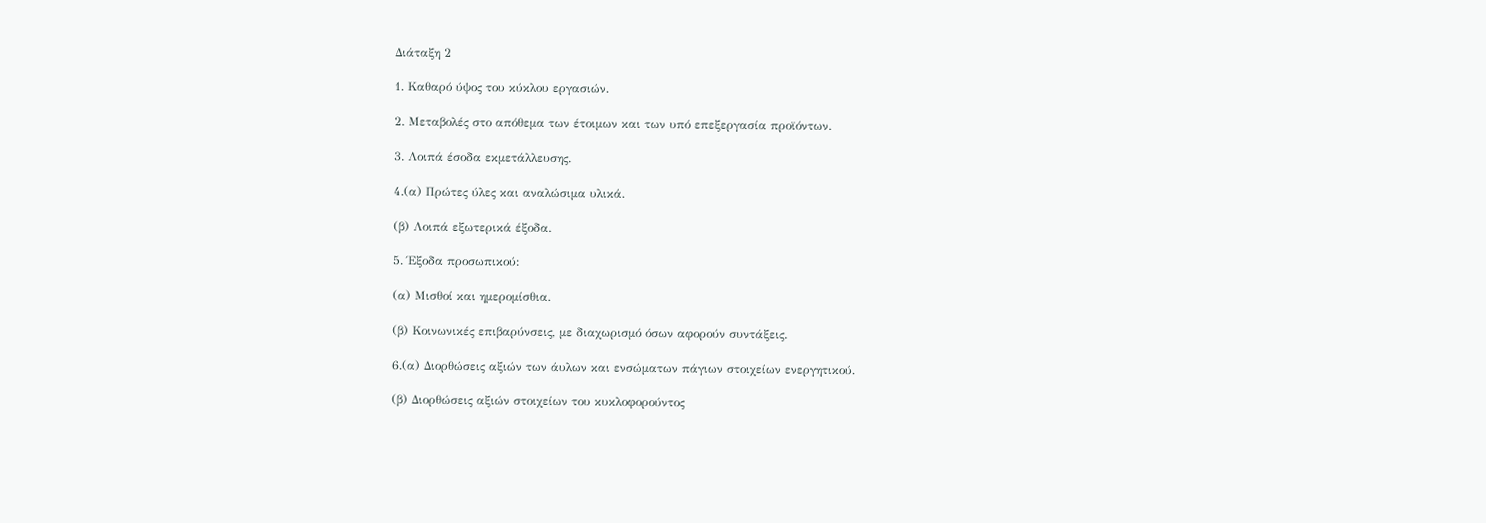Διάταξη 2

1. Καθαρό ύψος του κύκλου εργασιών.

2. Μεταβολές στο απόθεμα των έτοιμων και των υπό επεξεργασία προϊόντων.

3. Λοιπά έσοδα εκμετάλλευσης.

4.(α) Πρώτες ύλες και αναλώσιμα υλικά.

(β) Λοιπά εξωτερικά έξοδα.

5. Έξοδα προσωπικού:

(α) Μισθοί και ημερομίσθια.

(β) Κοινωνικές επιβαρύνσεις, με διαχωρισμό όσων αφορούν συντάξεις.

6.(α) Διορθώσεις αξιών των άυλων και ενσώματων πάγιων στοιχείων ενεργητικού.

(β) Διορθώσεις αξιών στοιχείων του κυκλοφορούντος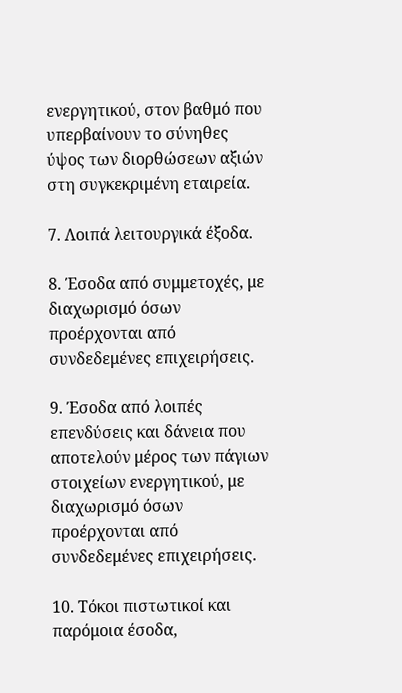ενεργητικού, στον βαθμό που υπερβαίνουν το σύνηθες ύψος των διορθώσεων αξιών στη συγκεκριμένη εταιρεία.

7. Λοιπά λειτουργικά έξοδα.

8. Έσοδα από συμμετοχές, με διαχωρισμό όσων προέρχονται από συνδεδεμένες επιχειρήσεις.

9. Έσοδα από λοιπές επενδύσεις και δάνεια που αποτελούν μέρος των πάγιων στοιχείων ενεργητικού, με διαχωρισμό όσων προέρχονται από συνδεδεμένες επιχειρήσεις.

10. Τόκοι πιστωτικοί και παρόμοια έσοδα,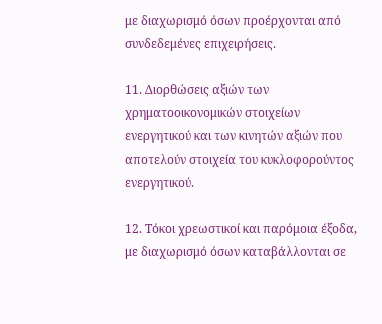με διαχωρισμό όσων προέρχονται από συνδεδεμένες επιχειρήσεις.

11. Διορθώσεις αξιών των χρηματοοικονομικών στοιχείων ενεργητικού και των κινητών αξιών που αποτελούν στοιχεία του κυκλοφορούντος ενεργητικού.

12. Τόκοι χρεωστικοί και παρόμοια έξοδα, με διαχωρισμό όσων καταβάλλονται σε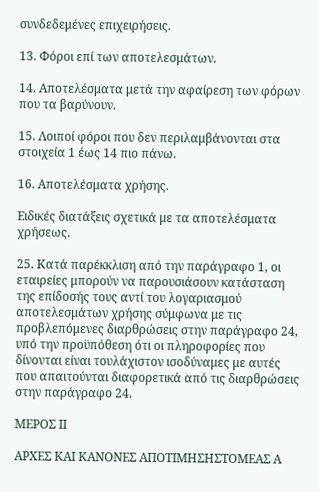συνδεδεμένες επιχειρήσεις.

13. Φόροι επί των αποτελεσμάτων.

14. Αποτελέσματα μετά την αφαίρεση των φόρων που τα βαρύνουν.

15. Λοιποί φόροι που δεν περιλαμβάνονται στα στοιχεία 1 έως 14 πιο πάνω.

16. Αποτελέσματα χρήσης.

Ειδικές διατάξεις σχετικά με τα αποτελέσματα χρήσεως.

25. Κατά παρέκκλιση από την παράγραφο 1, οι εταιρείες μπορούν να παρουσιάσουν κατάσταση της επίδοσής τους αντί του λογαριασμού αποτελεσμάτων χρήσης σύμφωνα με τις προβλεπόμενες διαρθρώσεις στην παράγραφο 24, υπό την προϋπόθεση ότι οι πληροφορίες που δίνονται είναι τουλάχιστον ισοδύναμες με αυτές που απαιτούνται διαφορετικά από τις διαρθρώσεις στην παράγραφο 24.

ΜΕΡΟΣ ΙΙ

ΑΡΧΕΣ ΚΑΙ ΚΑΝΟΝΕΣ ΑΠΟΤΙΜΗΣΗΣΤΟΜΕΑΣ Α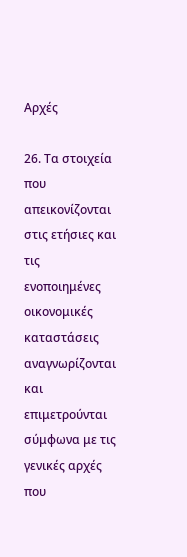Αρχές

26. Τα στοιχεία που απεικονίζονται στις ετήσιες και τις ενοποιημένες οικονομικές καταστάσεις αναγνωρίζονται και επιμετρούνται σύμφωνα με τις γενικές αρχές που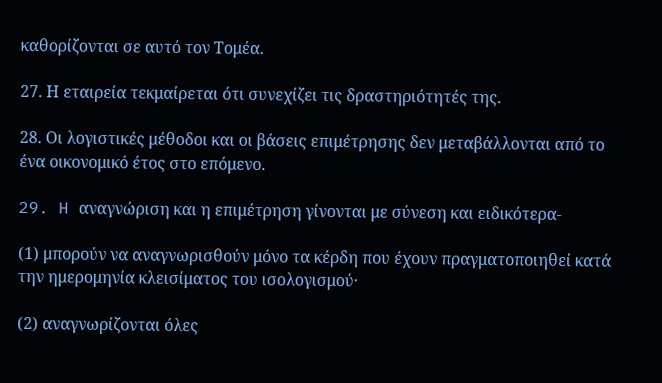καθορίζονται σε αυτό τον Τομέα.

27. Η εταιρεία τεκμαίρεται ότι συνεχίζει τις δραστηριότητές της.

28. Οι λογιστικές μέθοδοι και οι βάσεις επιμέτρησης δεν μεταβάλλονται από το ένα οικονομικό έτος στο επόμενο.

29. H αναγνώριση και η επιμέτρηση γίνονται με σύνεση και ειδικότερα-

(1) μπορούν να αναγνωρισθούν μόνο τα κέρδη που έχουν πραγματοποιηθεί κατά την ημερομηνία κλεισίματος του ισολογισμού·

(2) αναγνωρίζονται όλες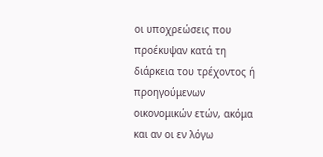οι υποχρεώσεις που προέκυψαν κατά τη διάρκεια του τρέχοντος ή προηγούμενων οικονομικών ετών, ακόμα και αν οι εν λόγω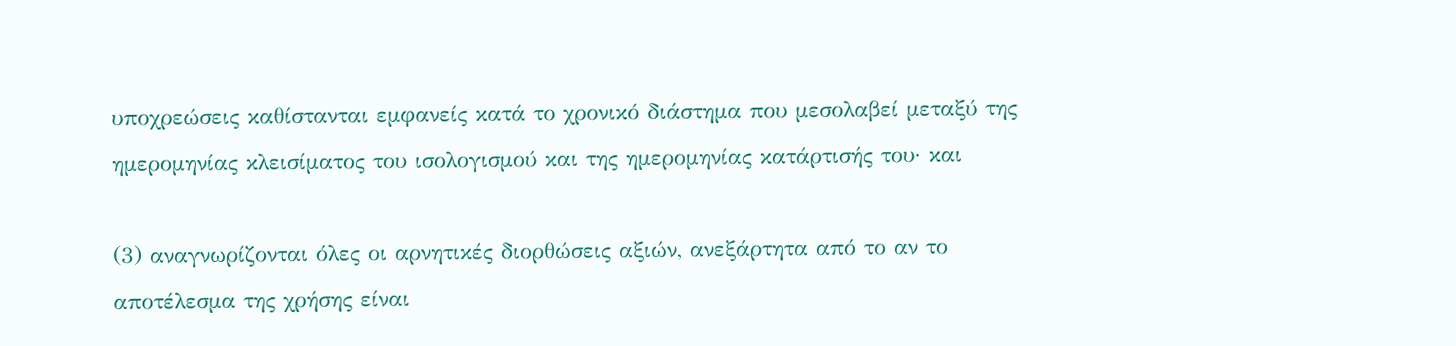υποχρεώσεις καθίστανται εμφανείς κατά το χρονικό διάστημα που μεσολαβεί μεταξύ της ημερομηνίας κλεισίματος του ισολογισμού και της ημερομηνίας κατάρτισής του· και

(3) αναγνωρίζονται όλες οι αρνητικές διορθώσεις αξιών, ανεξάρτητα από το αν το αποτέλεσμα της χρήσης είναι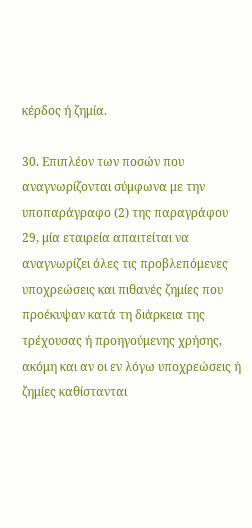κέρδος ή ζημία.

30. Επιπλέον των ποσών που αναγνωρίζονται σύμφωνα με την υποπαράγραφο (2) της παραγράφου 29, μία εταιρεία απαιτείται να αναγνωρίζει όλες τις προβλεπόμενες υποχρεώσεις και πιθανές ζημίες που προέκυψαν κατά τη διάρκεια της τρέχουσας ή προηγούμενης χρήσης, ακόμη και αν οι εν λόγω υποχρεώσεις ή ζημίες καθίστανται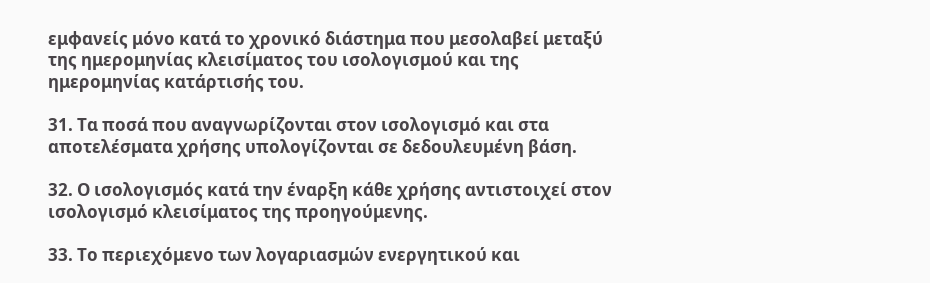εμφανείς μόνο κατά το χρονικό διάστημα που μεσολαβεί μεταξύ της ημερομηνίας κλεισίματος του ισολογισμού και της ημερομηνίας κατάρτισής του.

31. Τα ποσά που αναγνωρίζονται στον ισολογισμό και στα αποτελέσματα χρήσης υπολογίζονται σε δεδουλευμένη βάση.

32. Ο ισολογισμός κατά την έναρξη κάθε χρήσης αντιστοιχεί στον ισολογισμό κλεισίματος της προηγούμενης.

33. Το περιεχόμενο των λογαριασμών ενεργητικού και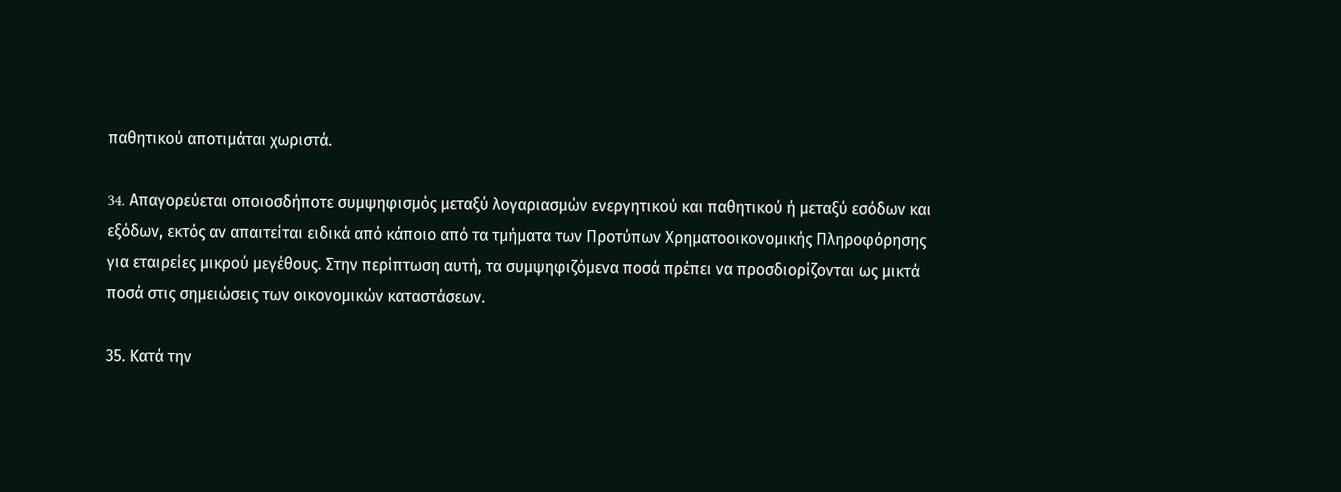παθητικού αποτιμάται χωριστά.

34. Aπαγορεύεται οποιοσδήποτε συμψηφισμός μεταξύ λογαριασμών ενεργητικού και παθητικού ή μεταξύ εσόδων και εξόδων, εκτός αν απαιτείται ειδικά από κάποιο από τα τμήματα των Προτύπων Χρηματοοικονομικής Πληροφόρησης για εταιρείες μικρού μεγέθους. Στην περίπτωση αυτή, τα συμψηφιζόμενα ποσά πρέπει να προσδιορίζονται ως μικτά ποσά στις σημειώσεις των οικονομικών καταστάσεων.

35. Κατά την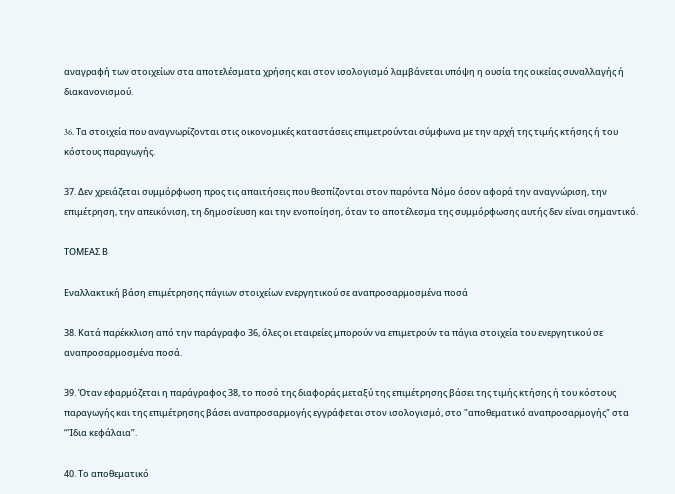αναγραφή των στοιχείων στα αποτελέσματα χρήσης και στον ισολογισμό λαμβάνεται υπόψη η ουσία της οικείας συναλλαγής ή διακανονισμού.

36. Tα στοιχεία που αναγνωρίζονται στις οικονομικές καταστάσεις επιμετρούνται σύμφωνα με την αρχή της τιμής κτήσης ή του κόστους παραγωγής.

37. Δεν χρειάζεται συμμόρφωση προς τις απαιτήσεις που θεσπίζονται στον παρόντα Νόμο όσον αφορά την αναγνώριση, την επιμέτρηση, την απεικόνιση, τη δημοσίευση και την ενοποίηση, όταν το αποτέλεσμα της συμμόρφωσης αυτής δεν είναι σημαντικό.

ΤΟΜΕΑΣ Β

Εναλλακτική βάση επιμέτρησης πάγιων στοιχείων ενεργητικού σε αναπροσαρμοσμένα ποσά

38. Κατά παρέκκλιση από την παράγραφο 36, όλες οι εταιρείες μπορούν να επιμετρούν τα πάγια στοιχεία του ενεργητικού σε αναπροσαρμοσμένα ποσά.

39. Όταν εφαρμόζεται η παράγραφος 38, το ποσό της διαφοράς μεταξύ της επιμέτρησης βάσει της τιμής κτήσης ή του κόστους παραγωγής και της επιμέτρησης βάσει αναπροσαρμογής εγγράφεται στον ισολογισμό, στο "αποθεματικό αναπροσαρμογής" στα ‘‘Ίδια κεφάλαια’’.

40. Το αποθεματικό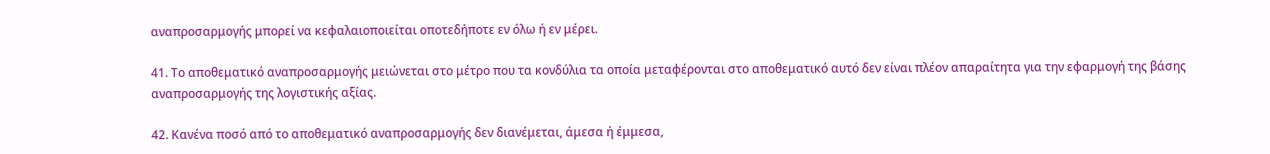αναπροσαρμογής μπορεί να κεφαλαιοποιείται οποτεδήποτε εν όλω ή εν μέρει.

41. Το αποθεματικό αναπροσαρμογής μειώνεται στο μέτρο που τα κονδύλια τα οποία μεταφέρονται στο αποθεματικό αυτό δεν είναι πλέον απαραίτητα για την εφαρμογή της βάσης αναπροσαρμογής της λογιστικής αξίας.

42. Κανένα ποσό από το αποθεματικό αναπροσαρμογής δεν διανέμεται, άμεσα ή έμμεσα,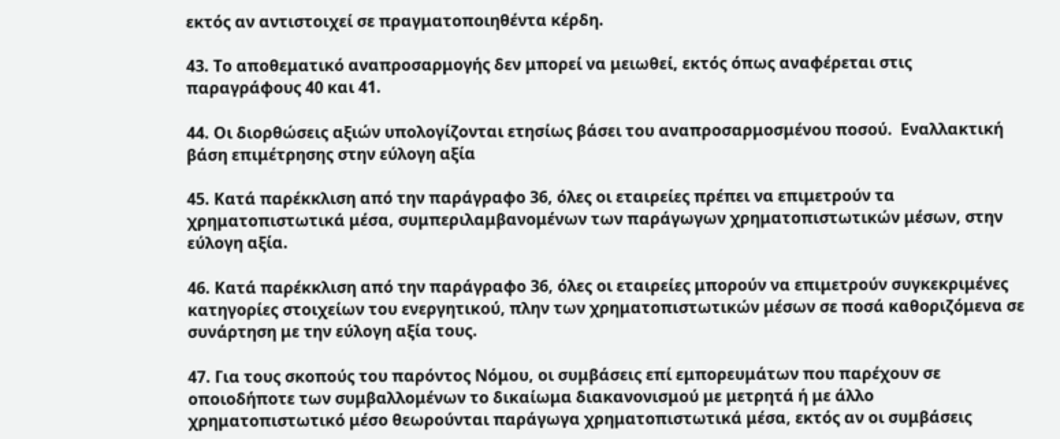εκτός αν αντιστοιχεί σε πραγματοποιηθέντα κέρδη.

43. Το αποθεματικό αναπροσαρμογής δεν μπορεί να μειωθεί, εκτός όπως αναφέρεται στις παραγράφους 40 και 41.

44. Οι διορθώσεις αξιών υπολογίζονται ετησίως βάσει του αναπροσαρμοσμένου ποσού.  Εναλλακτική βάση επιμέτρησης στην εύλογη αξία

45. Κατά παρέκκλιση από την παράγραφο 36, όλες οι εταιρείες πρέπει να επιμετρούν τα χρηματοπιστωτικά μέσα, συμπεριλαμβανομένων των παράγωγων χρηματοπιστωτικών μέσων, στην εύλογη αξία.

46. Κατά παρέκκλιση από την παράγραφο 36, όλες οι εταιρείες μπορούν να επιμετρούν συγκεκριμένες κατηγορίες στοιχείων του ενεργητικού, πλην των χρηματοπιστωτικών μέσων σε ποσά καθοριζόμενα σε συνάρτηση με την εύλογη αξία τους.

47. Για τους σκοπούς του παρόντος Νόμου, οι συμβάσεις επί εμπορευμάτων που παρέχουν σε οποιοδήποτε των συμβαλλομένων το δικαίωμα διακανονισμού με μετρητά ή με άλλο χρηματοπιστωτικό μέσο θεωρούνται παράγωγα χρηματοπιστωτικά μέσα, εκτός αν οι συμβάσεις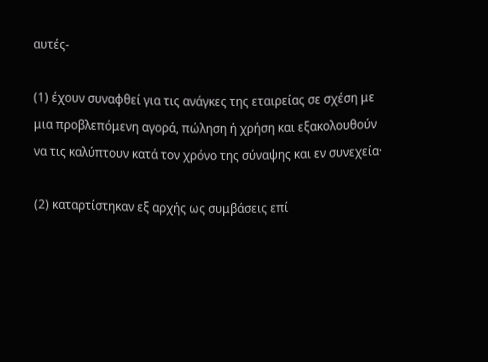αυτές-

(1) έχουν συναφθεί για τις ανάγκες της εταιρείας σε σχέση με μια προβλεπόμενη αγορά, πώληση ή χρήση και εξακολουθούν να τις καλύπτουν κατά τον χρόνο της σύναψης και εν συνεχεία·

(2) καταρτίστηκαν εξ αρχής ως συμβάσεις επί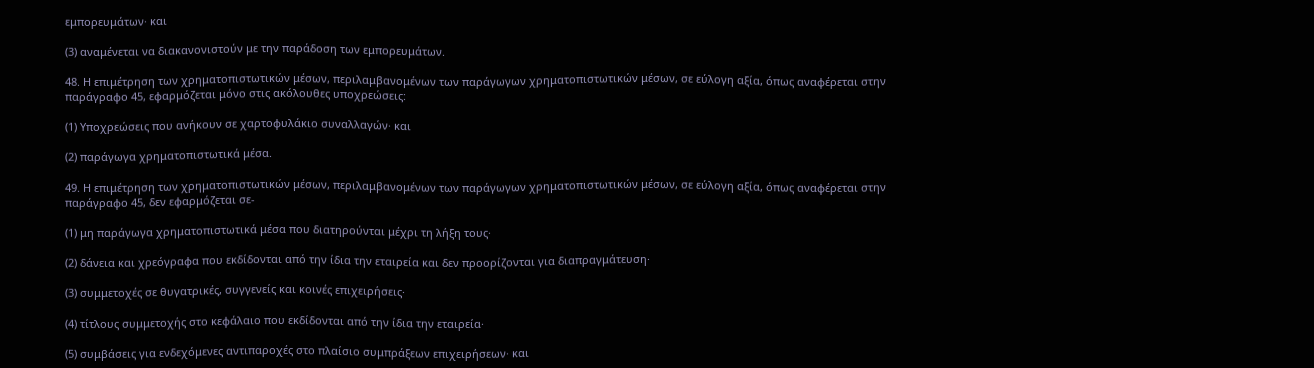εμπορευμάτων· και

(3) αναμένεται να διακανονιστούν με την παράδοση των εμπορευμάτων.

48. Η επιμέτρηση των χρηματοπιστωτικών μέσων, περιλαμβανομένων των παράγωγων χρηματοπιστωτικών μέσων, σε εύλογη αξία, όπως αναφέρεται στην παράγραφο 45, εφαρμόζεται μόνο στις ακόλουθες υποχρεώσεις:

(1) Υποχρεώσεις που ανήκουν σε χαρτοφυλάκιο συναλλαγών· και

(2) παράγωγα χρηματοπιστωτικά μέσα.

49. Η επιμέτρηση των χρηματοπιστωτικών μέσων, περιλαμβανομένων των παράγωγων χρηματοπιστωτικών μέσων, σε εύλογη αξία, όπως αναφέρεται στην παράγραφο 45, δεν εφαρμόζεται σε-

(1) μη παράγωγα χρηματοπιστωτικά μέσα που διατηρούνται μέχρι τη λήξη τους·

(2) δάνεια και χρεόγραφα που εκδίδονται από την ίδια την εταιρεία και δεν προορίζονται για διαπραγμάτευση·

(3) συμμετοχές σε θυγατρικές, συγγενείς και κοινές επιχειρήσεις·

(4) τίτλους συμμετοχής στο κεφάλαιο που εκδίδονται από την ίδια την εταιρεία·

(5) συμβάσεις για ενδεχόμενες αντιπαροχές στο πλαίσιο συμπράξεων επιχειρήσεων· και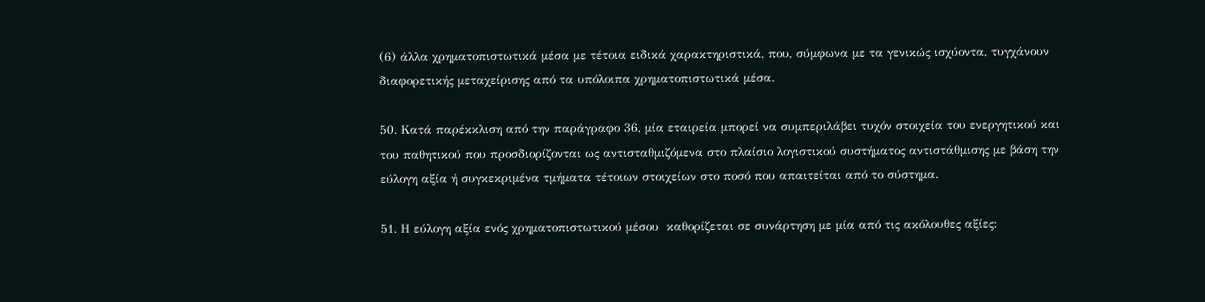(6) άλλα χρηματοπιστωτικά μέσα με τέτοια ειδικά χαρακτηριστικά, που, σύμφωνα με τα γενικώς ισχύοντα, τυγχάνουν διαφορετικής μεταχείρισης από τα υπόλοιπα χρηματοπιστωτικά μέσα.

50. Κατά παρέκκλιση από την παράγραφο 36, μία εταιρεία μπορεί να συμπεριλάβει τυχόν στοιχεία του ενεργητικού και του παθητικού που προσδιορίζονται ως αντισταθμιζόμενα στο πλαίσιο λογιστικού συστήματος αντιστάθμισης με βάση την εύλογη αξία ή συγκεκριμένα τμήματα τέτοιων στοιχείων στο ποσό που απαιτείται από το σύστημα.

51. Η εύλογη αξία ενός χρηματοπιστωτικού μέσου  καθορίζεται σε συνάρτηση με μία από τις ακόλουθες αξίες: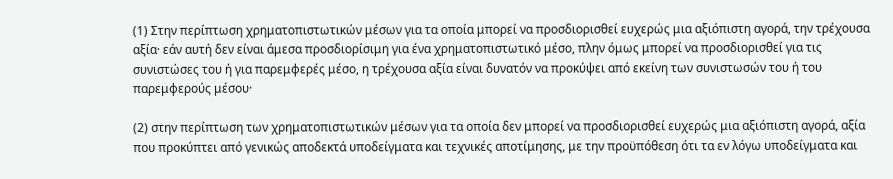(1) Στην περίπτωση χρηματοπιστωτικών μέσων για τα οποία μπορεί να προσδιορισθεί ευχερώς μια αξιόπιστη αγορά, την τρέχουσα αξία· εάν αυτή δεν είναι άμεσα προσδιορίσιμη για ένα χρηματοπιστωτικό μέσο, πλην όμως μπορεί να προσδιορισθεί για τις συνιστώσες του ή για παρεμφερές μέσο, η τρέχουσα αξία είναι δυνατόν να προκύψει από εκείνη των συνιστωσών του ή του παρεμφερούς μέσου·

(2) στην περίπτωση των χρηματοπιστωτικών μέσων για τα οποία δεν μπορεί να προσδιορισθεί ευχερώς μια αξιόπιστη αγορά, αξία που προκύπτει από γενικώς αποδεκτά υποδείγματα και τεχνικές αποτίμησης, με την προϋπόθεση ότι τα εν λόγω υποδείγματα και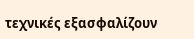τεχνικές εξασφαλίζουν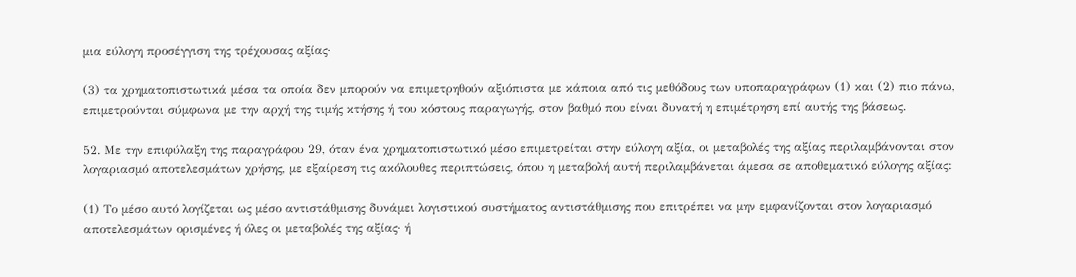μια εύλογη προσέγγιση της τρέχουσας αξίας·

(3) τα χρηματοπιστωτικά μέσα τα οποία δεν μπορούν να επιμετρηθούν αξιόπιστα με κάποια από τις μεθόδους των υποπαραγράφων (1) και (2) πιο πάνω, επιμετρούνται σύμφωνα με την αρχή της τιμής κτήσης ή του κόστους παραγωγής, στον βαθμό που είναι δυνατή η επιμέτρηση επί αυτής της βάσεως.

52. Με την επιφύλαξη της παραγράφου 29, όταν ένα χρηματοπιστωτικό μέσο επιμετρείται στην εύλογη αξία, οι μεταβολές της αξίας περιλαμβάνονται στον λογαριασμό αποτελεσμάτων χρήσης, με εξαίρεση τις ακόλουθες περιπτώσεις, όπου η μεταβολή αυτή περιλαμβάνεται άμεσα σε αποθεματικό εύλογης αξίας:

(1) Το μέσο αυτό λογίζεται ως μέσο αντιστάθμισης δυνάμει λογιστικού συστήματος αντιστάθμισης που επιτρέπει να μην εμφανίζονται στον λογαριασμό αποτελεσμάτων ορισμένες ή όλες οι μεταβολές της αξίας· ή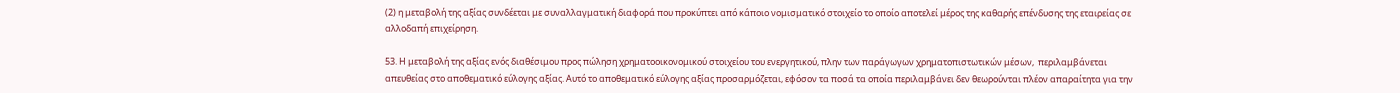(2) η μεταβολή της αξίας συνδέεται με συναλλαγματική διαφορά που προκύπτει από κάποιο νομισματικό στοιχείο το οποίο αποτελεί μέρος της καθαρής επένδυσης της εταιρείας σε αλλοδαπή επιχείρηση.

53. Η μεταβολή της αξίας ενός διαθέσιμου προς πώληση χρηματοοικονομικού στοιχείου του ενεργητικού, πλην των παράγωγων χρηματοπιστωτικών μέσων,  περιλαμβάνεται απευθείας στο αποθεματικό εύλογης αξίας. Αυτό το αποθεματικό εύλογης αξίας προσαρμόζεται, εφόσον τα ποσά τα οποία περιλαμβάνει δεν θεωρούνται πλέον απαραίτητα για την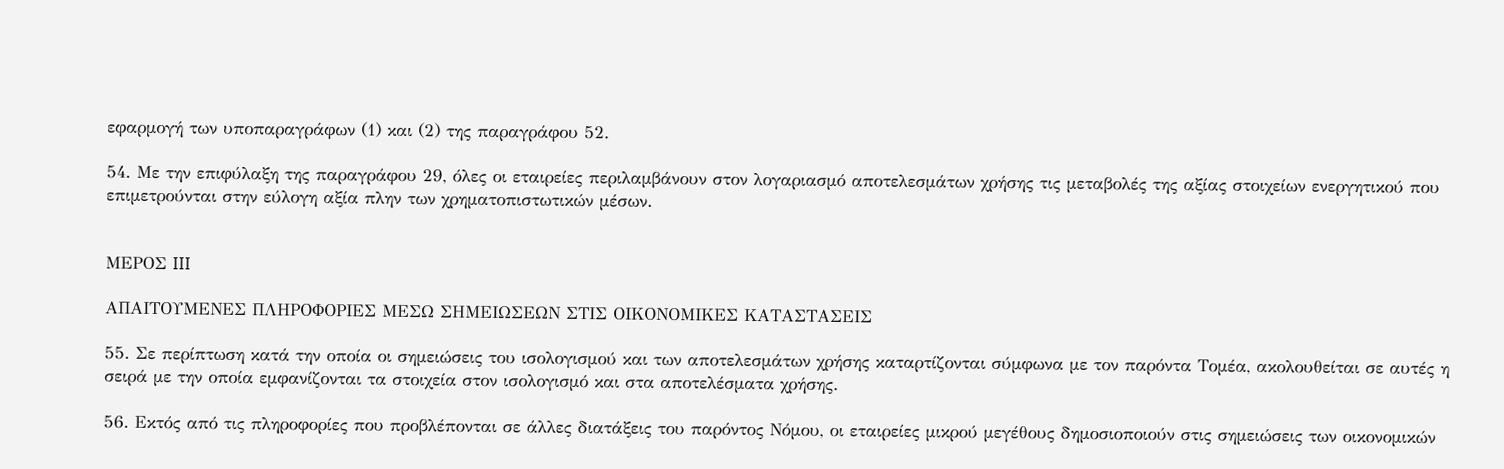εφαρμογή των υποπαραγράφων (1) και (2) της παραγράφου 52.

54. Με την επιφύλαξη της παραγράφου 29, όλες οι εταιρείες περιλαμβάνουν στον λογαριασμό αποτελεσμάτων χρήσης τις μεταβολές της αξίας στοιχείων ενεργητικού που επιμετρούνται στην εύλογη αξία πλην των χρηματοπιστωτικών μέσων.


ΜΕΡΟΣ III

ΑΠΑΙΤΟΥΜΕΝΕΣ ΠΛΗΡΟΦΟΡΙΕΣ ΜΕΣΩ ΣΗΜΕΙΩΣΕΩΝ ΣΤΙΣ ΟΙΚΟΝΟΜΙΚΕΣ ΚΑΤΑΣΤΑΣΕΙΣ

55. Σε περίπτωση κατά την οποία οι σημειώσεις του ισολογισμού και των αποτελεσμάτων χρήσης καταρτίζονται σύμφωνα με τον παρόντα Τομέα, ακολουθείται σε αυτές η σειρά με την οποία εμφανίζονται τα στοιχεία στον ισολογισμό και στα αποτελέσματα χρήσης.

56. Εκτός από τις πληροφορίες που προβλέπονται σε άλλες διατάξεις του παρόντος Νόμου, οι εταιρείες μικρού μεγέθους δημοσιοποιούν στις σημειώσεις των οικονομικών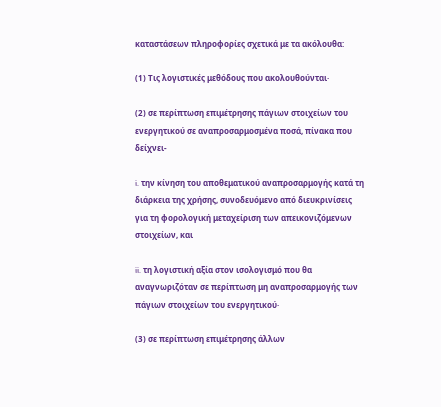καταστάσεων πληροφορίες σχετικά με τα ακόλουθα:

(1) Τις λογιστικές μεθόδους που ακολουθούνται·

(2) σε περίπτωση επιμέτρησης πάγιων στοιχείων του ενεργητικού σε αναπροσαρμοσμένα ποσά, πίνακα που δείχνει-

i. την κίνηση του αποθεματικού αναπροσαρμογής κατά τη διάρκεια της χρήσης, συνοδευόμενο από διευκρινίσεις για τη φορολογική μεταχείριση των απεικονιζόμενων στοιχείων, και

ii. τη λογιστική αξία στον ισολογισμό που θα αναγνωριζόταν σε περίπτωση μη αναπροσαρμογής των πάγιων στοιχείων του ενεργητικού·

(3) σε περίπτωση επιμέτρησης άλλων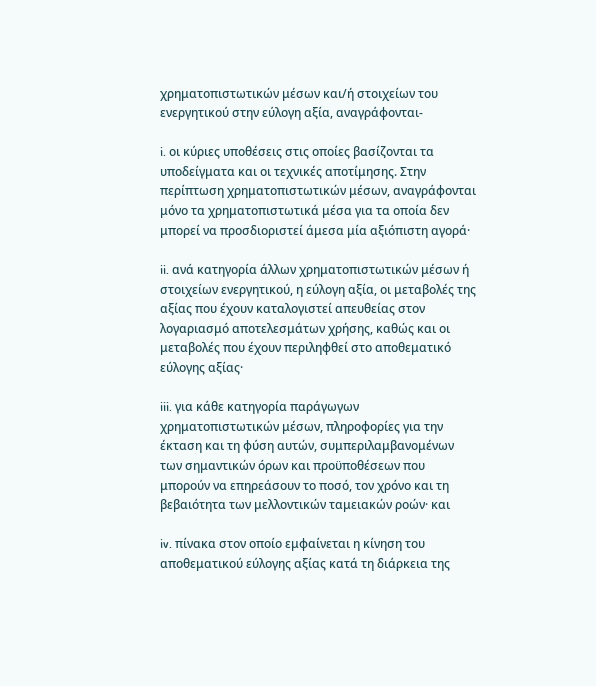χρηματοπιστωτικών μέσων και/ή στοιχείων του ενεργητικού στην εύλογη αξία, αναγράφονται-

i. οι κύριες υποθέσεις στις οποίες βασίζονται τα υποδείγματα και οι τεχνικές αποτίμησης. Στην περίπτωση χρηματοπιστωτικών μέσων, αναγράφονται μόνο τα χρηματοπιστωτικά μέσα για τα οποία δεν μπορεί να προσδιοριστεί άμεσα μία αξιόπιστη αγορά·

ii. ανά κατηγορία άλλων χρηματοπιστωτικών μέσων ή στοιχείων ενεργητικού, η εύλογη αξία, οι μεταβολές της αξίας που έχουν καταλογιστεί απευθείας στον λογαριασμό αποτελεσμάτων χρήσης, καθώς και οι μεταβολές που έχουν περιληφθεί στο αποθεματικό εύλογης αξίας·

iii. για κάθε κατηγορία παράγωγων χρηματοπιστωτικών μέσων, πληροφορίες για την έκταση και τη φύση αυτών, συμπεριλαμβανομένων των σημαντικών όρων και προϋποθέσεων που μπορούν να επηρεάσουν το ποσό, τον χρόνο και τη βεβαιότητα των μελλοντικών ταμειακών ροών· και

iv. πίνακα στον οποίο εμφαίνεται η κίνηση του αποθεματικού εύλογης αξίας κατά τη διάρκεια της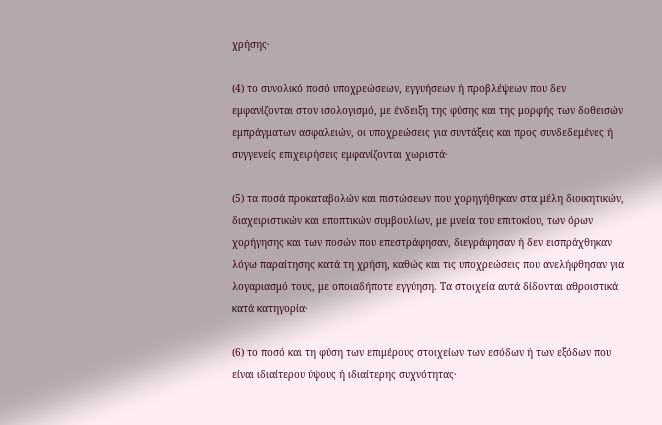χρήσης·

(4) το συνολικό ποσό υποχρεώσεων, εγγυήσεων ή προβλέψεων που δεν εμφανίζονται στον ισολογισμό, με ένδειξη της φύσης και της μορφής των δοθεισών εμπράγματων ασφαλειών, οι υποχρεώσεις για συντάξεις και προς συνδεδεμένες ή συγγενείς επιχειρήσεις εμφανίζονται χωριστά·

(5) τα ποσά προκαταβολών και πιστώσεων που χορηγήθηκαν στα μέλη διοικητικών, διαχειριστικών και εποπτικών συμβουλίων, με μνεία του επιτοκίου, των όρων χορήγησης και των ποσών που επεστράφησαν, διεγράφησαν ή δεν εισπράχθηκαν λόγω παραίτησης κατά τη χρήση, καθώς και τις υποχρεώσεις που ανελήφθησαν για λογαριασμό τους, με οποιαδήποτε εγγύηση. Τα στοιχεία αυτά δίδονται αθροιστικά κατά κατηγορία·

(6) το ποσό και τη φύση των επιμέρους στοιχείων των εσόδων ή των εξόδων που είναι ιδιαίτερου ύψους ή ιδιαίτερης συχνότητας·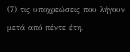(7) τις υποχρεώσεις που λήγουν μετά από πέντε έτη,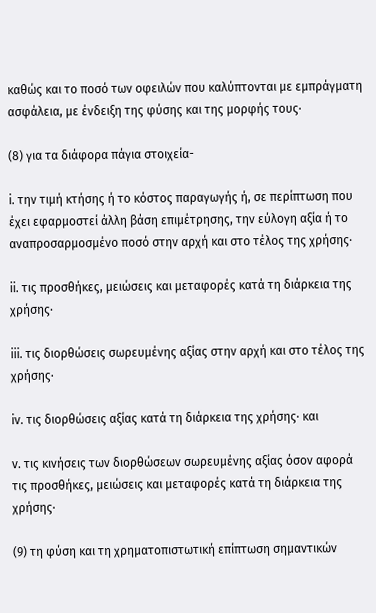καθώς και το ποσό των οφειλών που καλύπτονται με εμπράγματη ασφάλεια, με ένδειξη της φύσης και της μορφής τους·

(8) για τα διάφορα πάγια στοιχεία-

i. την τιμή κτήσης ή το κόστος παραγωγής ή, σε περίπτωση που έχει εφαρμοστεί άλλη βάση επιμέτρησης, την εύλογη αξία ή το αναπροσαρμοσμένο ποσό στην αρχή και στο τέλος της χρήσης·

ii. τις προσθήκες, μειώσεις και μεταφορές κατά τη διάρκεια της χρήσης·

iii. τις διορθώσεις σωρευμένης αξίας στην αρχή και στο τέλος της χρήσης·

iv. τις διορθώσεις αξίας κατά τη διάρκεια της χρήσης· και

v. τις κινήσεις των διορθώσεων σωρευμένης αξίας όσον αφορά τις προσθήκες, μειώσεις και μεταφορές κατά τη διάρκεια της χρήσης·

(9) τη φύση και τη χρηματοπιστωτική επίπτωση σημαντικών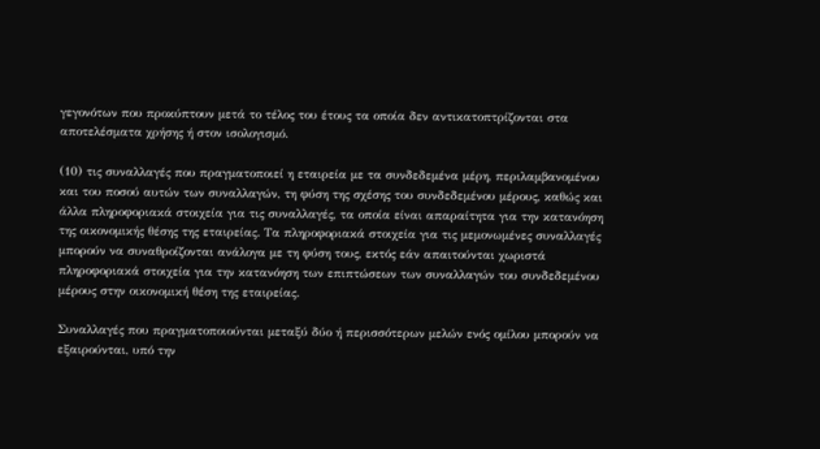γεγονότων που προκύπτουν μετά το τέλος του έτους τα οποία δεν αντικατοπτρίζονται στα αποτελέσματα χρήσης ή στον ισολογισμό.

(10) τις συναλλαγές που πραγματοποιεί η εταιρεία με τα συνδεδεμένα μέρη, περιλαμβανομένου και του ποσού αυτών των συναλλαγών, τη φύση της σχέσης του συνδεδεμένου μέρους, καθώς και άλλα πληροφοριακά στοιχεία για τις συναλλαγές, τα οποία είναι απαραίτητα για την κατανόηση της οικονομικής θέσης της εταιρείας. Τα πληροφοριακά στοιχεία για τις μεμονωμένες συναλλαγές μπορούν να συναθροίζονται ανάλογα με τη φύση τους, εκτός εάν απαιτούνται χωριστά πληροφοριακά στοιχεία για την κατανόηση των επιπτώσεων των συναλλαγών του συνδεδεμένου μέρους στην οικονομική θέση της εταιρείας.

Συναλλαγές που πραγματοποιούνται μεταξύ δύο ή περισσότερων μελών ενός ομίλου μπορούν να εξαιρούνται, υπό την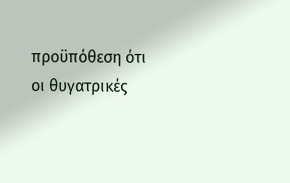προϋπόθεση ότι οι θυγατρικές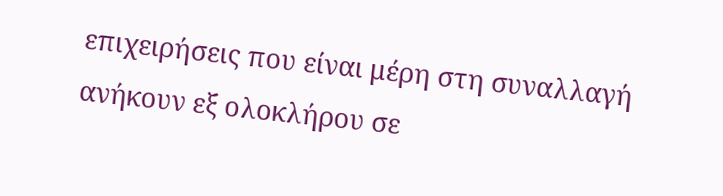επιχειρήσεις που είναι μέρη στη συναλλαγή ανήκουν εξ ολοκλήρου σε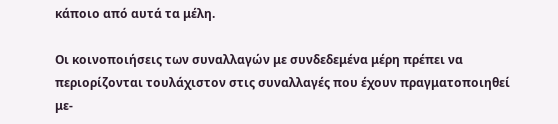κάποιο από αυτά τα μέλη.

Οι κοινοποιήσεις των συναλλαγών με συνδεδεμένα μέρη πρέπει να περιορίζονται τουλάχιστον στις συναλλαγές που έχουν πραγματοποιηθεί με-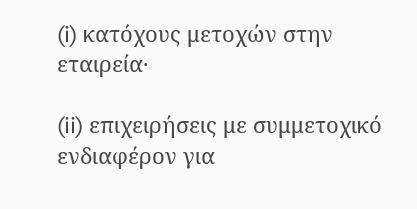(i) κατόχους μετοχών στην εταιρεία·

(ii) επιχειρήσεις με συμμετοχικό ενδιαφέρον για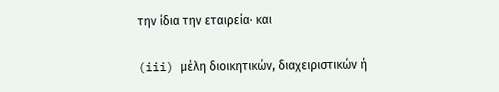την ίδια την εταιρεία· και

(iii) μέλη διοικητικών, διαχειριστικών ή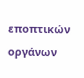εποπτικών οργάνων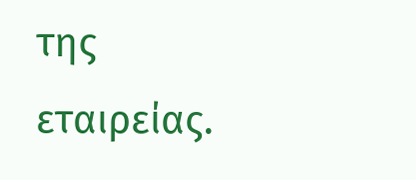της εταιρείας.